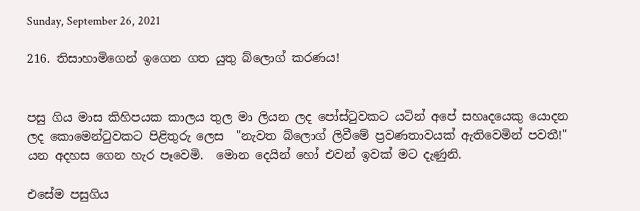Sunday, September 26, 2021

216. තිසාහාමිගෙන් ඉගෙන ගත යුතු බ්ලොග් කරණය!


පසු ගිය මාස කිහිපයක කාලය තුල මා ලියන ලද පෝස්ටුවකට යටින් අපේ සහෘදයෙකු යොදන ලද කොමෙන්ටුවකට පිළිතුරු ලෙස  "නැවත බ්ලොග් ලිවීමේ ප්‍රවණතාවයක් ඇතිවෙමින් පවතී!" යන අදහස ගෙන හැර පෑවෙමි.  මොන දෙයින් හෝ එවන් ඉවක් මට දැණුනි.

එසේම පසුගිය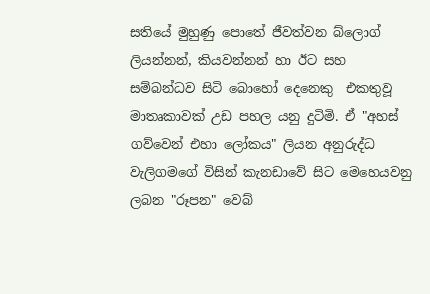සතියේ මුහුණු පොතේ ජීවත්වන බ්ලොග් ලියන්නන්, කියවන්නන් හා ඊට සහ සම්බන්ධව සිටි බොහෝ දෙනෙකු  එකතුවූ මාතෘකාවක් උඩ පහල යනු දුටිමි. ඒ "අහස් ගව්වෙන් එහා ලෝකය" ලියන අනුරුද්ධ වැලිගමගේ විසින් කැනඩාවේ සිට මෙහෙයවනු ලබන "රූපන" වෙබ්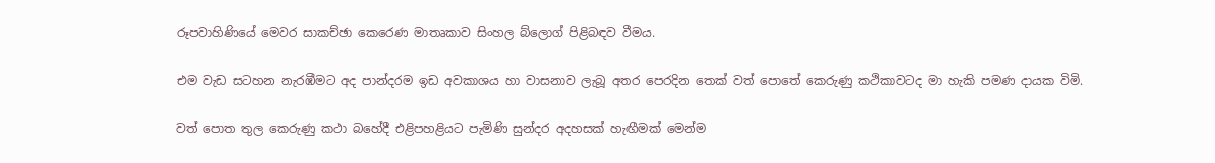රූපවාහිණියේ මෙවර සාකච්ඡා කෙරෙණ මාතෘකාව සිංහල බ්ලොග් පිළිබඳව වීමය.

එම වැඩ සටහන නැරඹීමට අද පාන්දරම ඉඩ අවකාශය හා වාසනාව ලැබූ අතර පෙරදින තෙක් වත් පොතේ කෙරුණු කථිකාවටද මා හැකි පමණ දායක විමි.

වත් පොත තුල කෙරුණු කථා බහේදී එළිපහළියට පැමිණි සුන්දර අදහසක් හැඟීමක් මෙන්ම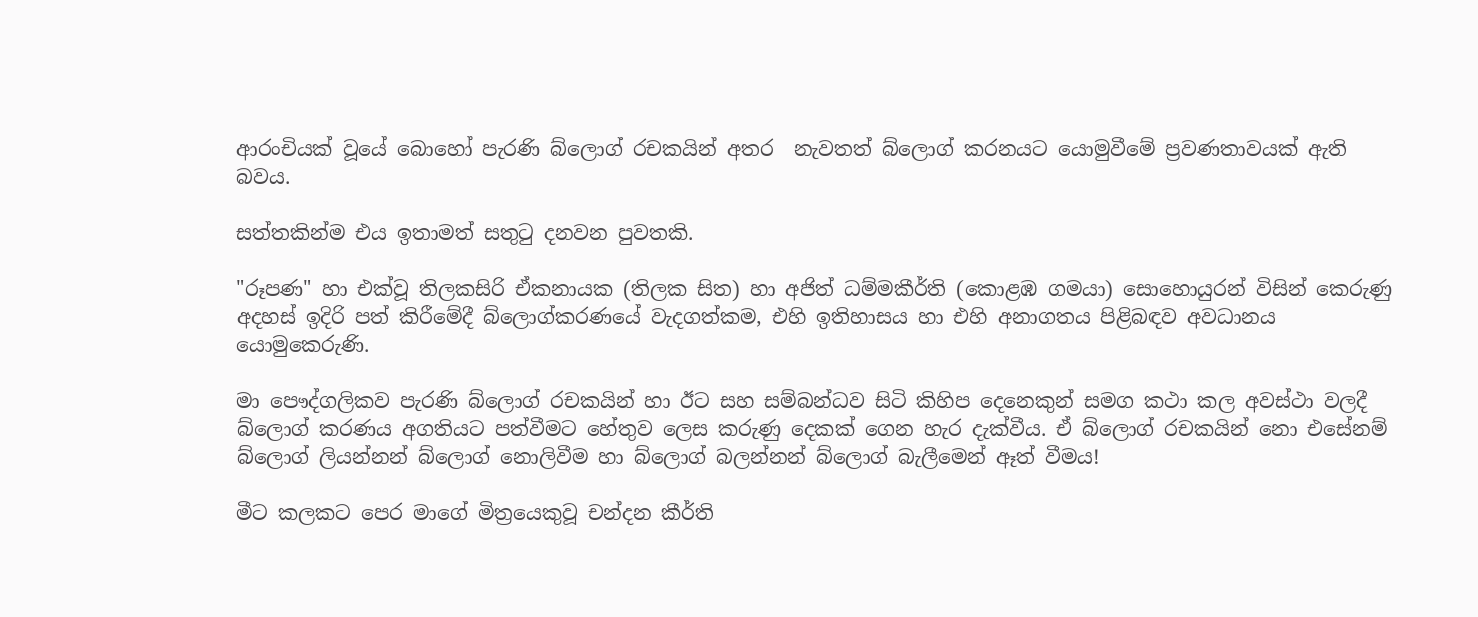ආරංචියක් වූයේ බොහෝ පැරණි බ්ලොග් රචකයින් අතර  නැවතත් බ්ලොග් කරනයට යොමුවීමේ ප්‍රවණතාවයක් ඇති බවය.

සත්තකින්ම එය ඉතාමත් සතුටු දනවන පුවතකි.

"රූපණ" හා එක්වූ තිලකසිරි ඒකනායක (තිලක සිත) හා අජිත් ධම්මකීර්ති (කොළඹ ගමයා) සොහොයුරන් විසින් කෙරුණු අදහස් ඉදිරි පත් කිරීමේදී බ්ලොග්කරණයේ වැදගත්කම, එහි ඉතිහාසය හා එහි අනාගතය පිළිබඳව අවධානය යොමුකෙරුණි.

මා පෞද්ගලිකව පැරණි බ්ලොග් රචකයින් හා ඊට සහ සම්බන්ධව සිටි කිහිප දෙනෙකුන් සමග කථා කල අවස්ථා වලදී බ්ලොග් කරණය අගතියට පත්වීමට හේතුව ලෙස කරුණු දෙකක් ගෙන හැර දැක්වීය. ඒ බ්ලොග් රචකයින් නො එසේනම් බ්ලොග් ලියන්නන් බ්ලොග් නොලිවීම හා බ්ලොග් බලන්නන් බ්ලොග් බැලීමෙන් ඈත් වීමය!

මීට කලකට පෙර මාගේ මිත්‍රයෙකුවූ චන්දන කීර්ති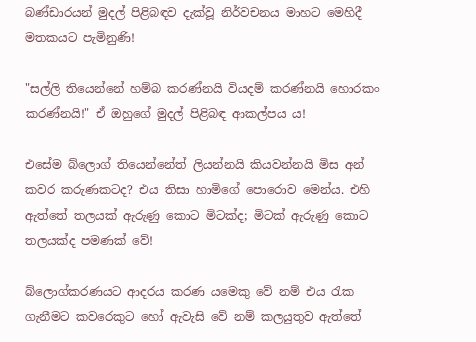බණ්ඩාරයන් මුදල් පිළිබඳව දැක්වූ නිර්වචනය මාහට මෙහිදී මතකයට පැමිනුණි!

"සල්ලි තියෙන්නේ හම්බ කරණ්නයි වියදම් කරණ්නයි හොරකං කරණ්නයි!" ඒ ඔහුගේ මුදල් පිළිබඳ ආකල්පය ය!

එසේම බ්ලොග් තියෙන්නේත් ලියන්නයි කියවන්නයි මිස අන් කවර කරුණකටද? එය තිසා හාමිගේ පොරොව මෙන්ය. එහි ඇත්තේ තලයක් ඇරුණු කොට මිටක්ද; මිටක් ඇරුණු කොට තලයක්ද පමණක් වේ!

බ්ලොග්කරණයට ආදරය කරණ යමෙකු වේ නම් එය රැක ගැනීමට කවරෙකුට හෝ ඇවැසි වේ නම් කලයුතුව ඇත්තේ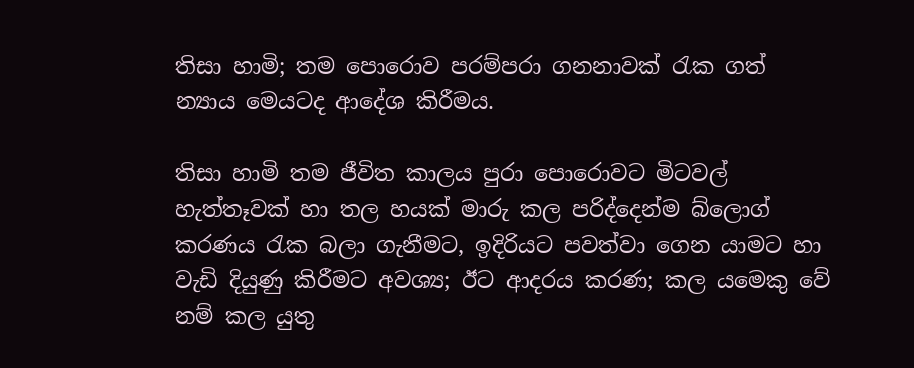තිසා හාමි; තම පොරොව පරම්පරා ගනනාවක් රැක ගත් න්‍යාය මෙයටද ආදේශ කිරීමය.

තිසා හාමි තම ජීවිත කාලය පුරා පොරොවට මිටවල් හැත්තෑවක් හා තල හයක් මාරු කල පරිද්දෙන්ම බ්ලොග් කරණය රැක බලා ගැනීමට, ඉදිරියට පවත්වා ගෙන යාමට හා වැඩි දියුණු කිරීමට අවශ්‍ය; ඊට ආදරය කරණ; කල යමෙකු වේ නම් කල යුතු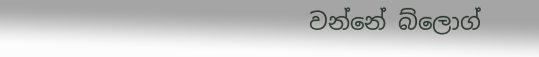වන්නේ බ්ලොග්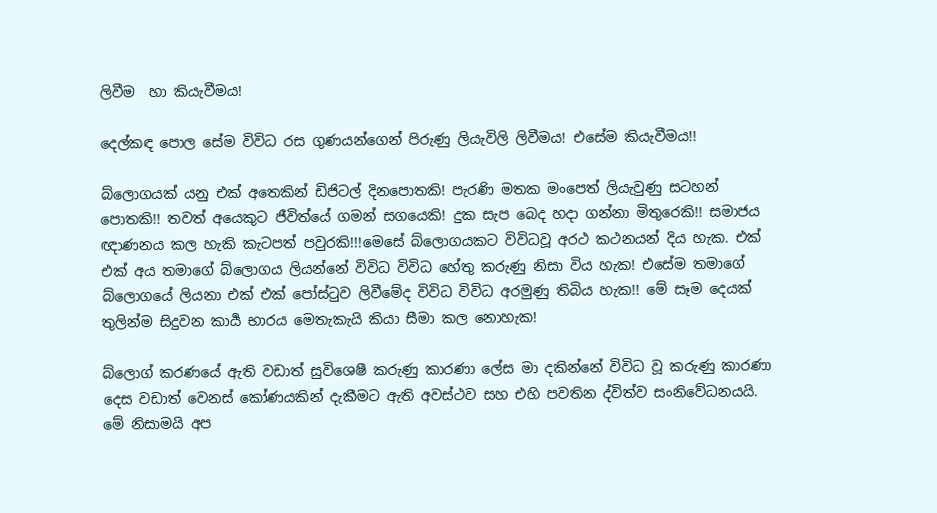ලිවීම  හා කියැවීමය!

දෙල්කඳ පොල සේම විවිධ රස ගුණයන්ගෙන් පිරුණු ලියැවිලි ලිවීමය! එසේම කියැවීමය!!

බ්ලොගයක් යනු එක් අතෙකින් ඩිජිටල් දිනපොතකි! පැරණි මතක මංපෙත් ලියැවුණු සටහන් පොතකි!! තවත් අයෙකුට ජීවිත්යේ ගමන් සගයෙකි! දුක සැප බෙද හදා ගන්නා මිතුරෙකි!! සමාජය ඥාණනය කල හැකි කැටපත් පවුරකි!!!මෙසේ බ්ලොගයකට විවිධවූ අරථ කථනයන් දිය හැක. එක් එක් අය තමාගේ බ්ලොගය ලියන්නේ විවිධ විවිධ හේතු කරුණු නිසා විය හැක! එසේම තමාගේ බ්ලොගයේ ලියනා එක් එක් පෝස්ටුව ලිවීමේද විවිධ විවිධ අරමුණු තිබිය හැක!! මේ සෑම දෙයක් තුලින්ම සිදුවන කාර්‍ය භාරය මෙතැකැයි කියා සීමා කල නොහැක!

බ්ලොග් කරණයේ ඇති වඩාත් සුවිශෙෂී කරුණු කාරණා ලේස මා දකින්නේ විවිධ වූ කරුණු කාරණා දෙස වඩාත් වෙනස් කෝණයකින් දැකීමට ඇති අවස්ථව සහ එහි පවතින ද්විත්ව සංනිවේධනයයි. මේ නිසාමයි අප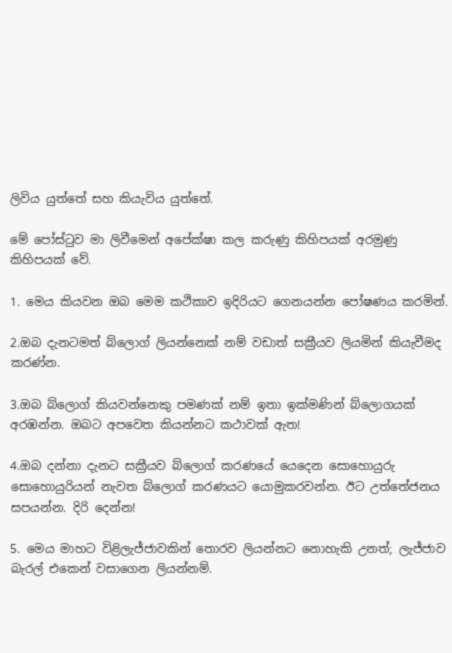ලිවිය යුත්තේ සහ කියැවිය යුත්තේ.

මේ පෝස්ටුව මා ලිවීමෙන් අපේක්ෂා කල කරුණු කිහිපයක් අරමුණු කිහිපයක් වේ.

1. මෙය කියවන ඔබ මෙම කථිකාව ඉදිරියට ගෙනයන්න පෝෂණය කරමින්.

2.ඔබ දැනටමත් බ්ලොග් ලියන්නෙක් නම් වඩාත් සක්‍රීයව ලියමින් කියැවීමද කරණ්න.

3.ඔබ බ්ලොග් කියවන්නෙකු පමණක් නම් ඉතා ඉක්මණින් බ්ලොගයක් අරඹන්න. ඔබට අපවෙත කියන්නට කථාවක් ඇත!

4.ඔබ දන්නා දැනට සක්‍රීයව බ්ලොග් කරණයේ යෙදෙන සොහොයුරු සොහොයුරියන් නැවත බ්ලොග් කරණයට යොමුකරවන්න. ඊට උත්තේජනය සපයන්න. දිරි දෙන්න!

5. මෙය මාහට විළිලැජ්ජාවකින් තොරව ලියන්නට නොහැකි උනත්; ලැජ්ජාව බැරල් එකෙන් වසාගෙන ලියන්නම්.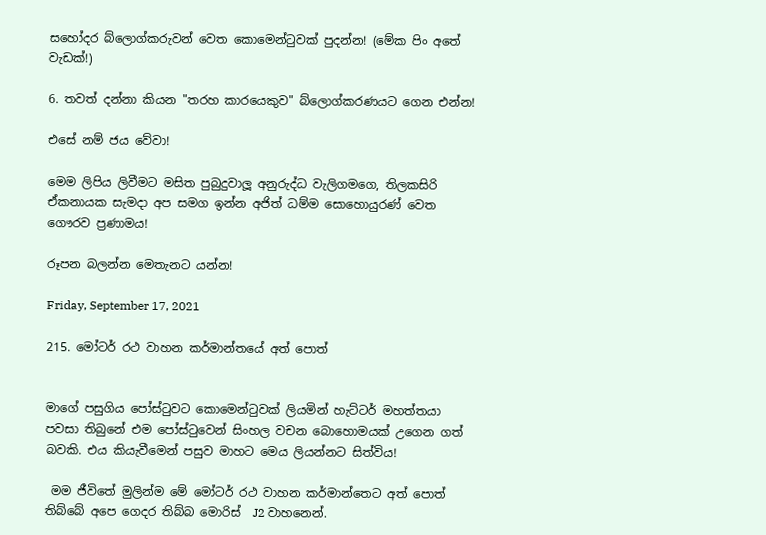සහෝදර බ්ලොග්කරුවන් වෙත කොමෙන්ටුවක් පුදන්න! (මේක පිං අතේ වැඩක්!)

6. තවත් දන්නා කියන "තරහ කාරයෙකුව" බ්ලොග්කරණයට ගෙන එන්න!

එසේ නම් ජය වේවා!

මෙම ලිපිය ලිවීමට මසිත පුබුදුවාලූ අනුරුද්ධ වැලිගමගෙ, තිලකසිරි ඒකනායක සැමදා අප සමග ඉන්න අජිත් ධම්ම සොහොයුරණ් වෙත ගෞරව ප්‍රණාමය!

රූපන බලන්න මෙතැනට යන්න!

Friday, September 17, 2021

215. මෝටර් රථ වාහන කර්මාන්තයේ අත් පොත්


මාගේ පසුගිය පෝස්ටුවට කොමෙන්ටුවක් ලියමින් හැට්ටර් මහත්තයා පවසා තිබුනේ එම පෝස්ටුවෙන් සිංහල වචන බොහොමයක් උගෙන ගත් බවකි. එය කියැවීමෙන් පසුව මාහට මෙය ලියන්නට සිත්විය!

 මම ජීවිතේ මුලින්ම මේ මෝටර් රථ වාහන කර්මාන්තෙට අත් පොත් තිබ්බේ අපෙ ගෙදර තිබ්බ මොරිස්  J2 වාහනෙන්.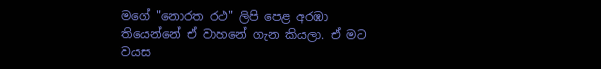මගේ "නොරත රථ" ලිපි පෙළ අරඹා තියෙන්නේ ඒ වාහනේ ගැන කියලා. ඒ මට වයස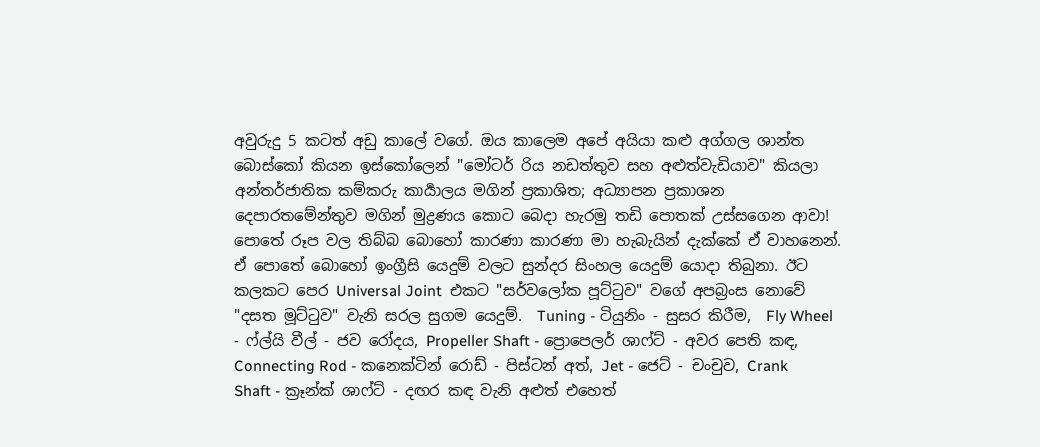අවුරුදු 5 කටත් අඩු කාලේ වගේ. ඔය කාලෙම අපේ අයියා කළු අග්ගල ශාන්ත බොස්කෝ කියන ඉස්කෝලෙන් "මෝටර් රිය නඩත්තුව සහ අළුත්වැඩියාව" කියලා අන්තර්ජාතික කම්කරු කාර්‍යාලය මගින් ප්‍රකාශිත; අධ්‍යාපන ප්‍රකාශන දෙපාරතමේන්තුව මගින් මුද්‍රණය කොට බෙදා හැරමු තඩි පොතක් උස්සගෙන ආවා! පොතේ රූප වල තිබ්බ බොහෝ කාරණා කාරණා මා හැබැයින් දැක්කේ ඒ වාහනෙන්. ඒ පොතේ බොහෝ ඉංග්‍රීසි යෙදුම් වලට සුන්දර සිංහල යෙදුම් යොදා තිබුනා. ඊට කලකට පෙර Universal Joint  එකට "සර්වලෝක පූට්ටුව" වගේ අපබ්‍රංස නොවේ "දසත මූට්ටුව" වැනි සරල සුගම යෙදුම්.  Tuning - ටියුනිං - සුසර කිරීම,  Fly Wheel - ෆ්ල්යි වීල් - ජව රෝදය, Propeller Shaft - ප්‍රොපෙලර් ශාෆ්ට් - අවර පෙති කඳ,  Connecting Rod - කනෙක්ටින් රොඩ් - පිස්ටන් අත්, Jet - ජෙට් - චංචුව, Crank Shaft - ක්‍රෑන්ක් ශාෆ්ට් - දඟර කඳ වැනි අළුත් එහෙත්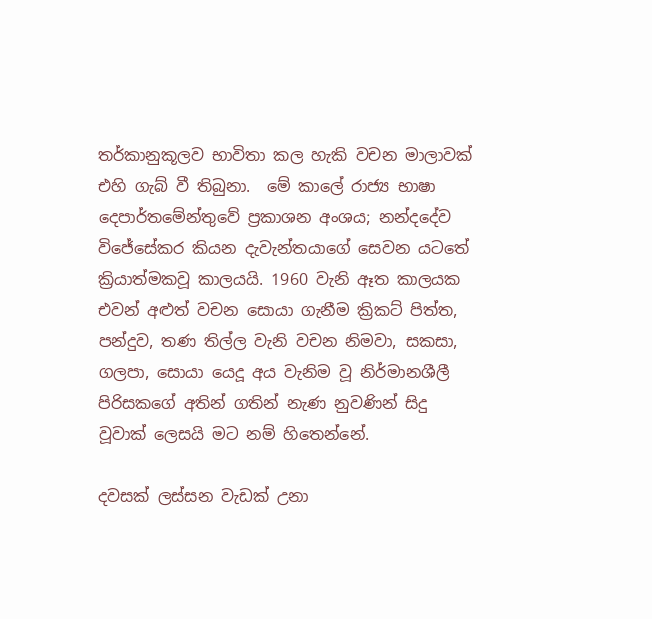තර්කානුකූලව භාවිතා කල හැකි වචන මාලාවක් එහි ගැබ් වී තිබුනා.  මේ කාලේ රාජ්‍ය භාෂා දෙපාර්තමේන්තුවේ ප්‍රකාශන අංශය; නන්දදේව විජේසේකර කියන දැවැන්තයාගේ සෙවන යටතේ ක්‍රියාත්මකවූ කාලයයි. 1960 වැනි ඈත කාලයක එවන් අළුත් වචන සොයා ගැනීම ක්‍රිකට් පිත්ත, පන්දුව, තණ තිල්ල වැනි වචන නිමවා, සකසා, ගලපා, සොයා යෙදූ අය වැනිම වූ නිර්මානශීලී පිරිසකගේ අතින් ගතින් නැණ නුවණින් සිදු වූවාක් ලෙසයි මට නම් හිතෙන්නේ.

දවසක් ලස්සන වැඩක් උනා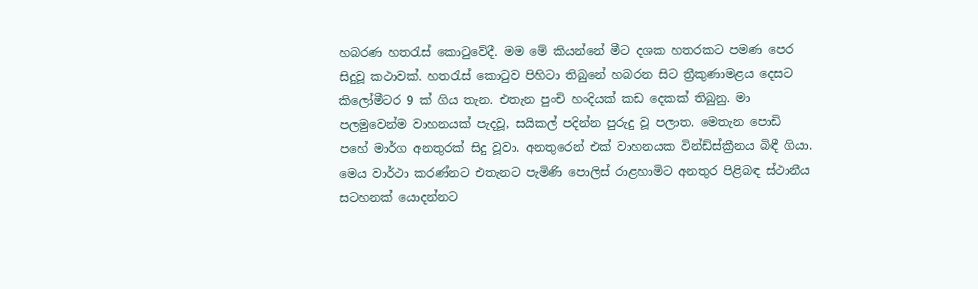හබරණ හතරැස් කොටුවේදී. මම මේ කියන්නේ මීට දශක හතරකට පමණ පෙර සිදුවූ කථාවක්. හතරැස් කොටුව පිහිටා තිබුනේ හබරන සිට ත්‍රීකුණාමළය දෙසට කිලෝමීටර 9 ක් ගිය තැන. එතැන පුංචි හංදියක් කඩ දෙකක් තිබුනු. මා පලමුවෙන්ම වාහනයක් පැදවූ, සයිකල් පදින්න පුරුදු වූ පලාත. මෙතැන පොඩි පහේ මාර්ග අනතුරක් සිදු වූවා. අනතුරෙන් එක් වාහනයක වින්ඩ්ස්ක්‍රීනය බිඳී ගියා. මෙය වාර්ථා කරණ්නට එතැනට පැමිණි පොලිස් රාළහාමිට අනතුර පිළිබඳ ස්ථානීය සටහනක් යොදන්නට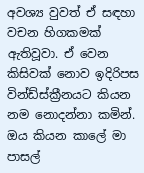අවශ්‍ය වුවත් ඒ සඳහා වචන හිගකමක් ඇතිවූවා. ඒ වෙන කිසිවක් නොව ඉදිරිපස වින්ඩ්ස්ක්‍රීනයට කියන නම නොදන්නා කමින්. ඔය කියන කාලේ මා පාසල්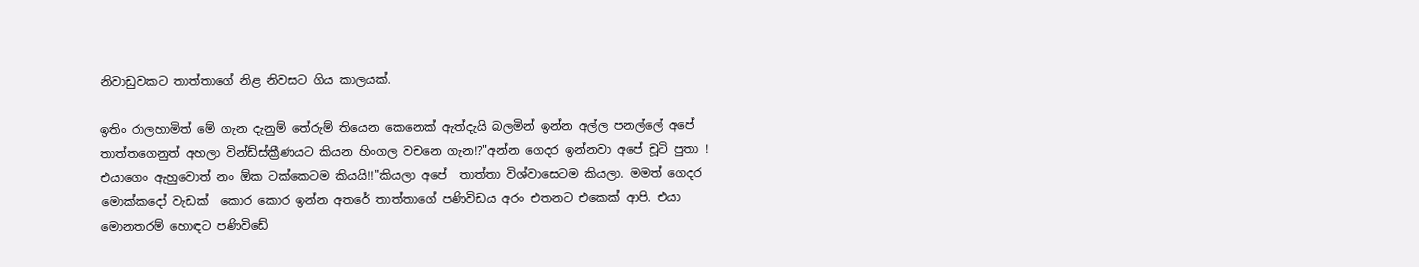නිවාඩුවකට තාත්තාගේ නිළ නිවසට ගිය කාලයක්.

ඉතිං රාලහාමිත් මේ ගැන දැනුම් තේරුම් තියෙන කෙනෙක් ඇත්දැයි බලමින් ඉන්න අල්ල පනල්ලේ අපේ තාත්තගෙනුත් අහලා වින්ඩ්ස්ක්‍රීණයට කියන හිංගල වචනෙ ගැන!?"අන්න ගෙදර ඉන්නවා අපේ චූටි පුතා ! එයාගෙං ඇහුවොත් නං ඕක ටක්කෙටම කියයි!!"කියලා අපේ  තාත්තා විශ්වාසෙටම කියලා. මමත් ගෙදර මොක්කදෝ වැඩක්  කොර කොර ඉන්න අතරේ තාත්තාගේ පණිවිඩය අරං එතනට එකෙක් ආපි. එයා මොනතරම් හොඳට පණිවිඩේ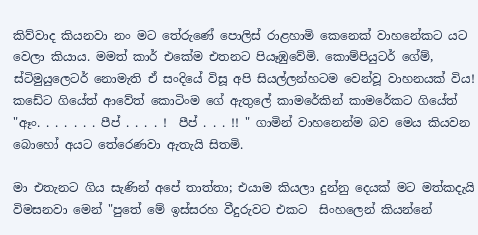කිව්වාද කියනවා නං මට තේරුණේ පොලිස් රාළහාමි කෙනෙක් වාහනේකට යට වෙලා කියාය. මමත් කාර් එකේම එතනට පියෑඹුවේමි. කොම්පියුටර් ගේම්, ස්ටිමුයුලෙටර් නොමැති ඒ සංදියේ විසූ අපි සියල්ලන්හටම වෙන්වූ වාහනයක් විය! කඩේට ගියේත් ආවේත් කොටිංම ගේ ඇතුලේ කාමරේකින් කාමරේකට ගියේත් "ඈං. . . . . . . පීප් . . . . !  පීප් . . . !! " ගාමින් වාහනෙන්ම බව මෙය කියවන බොහෝ අයට තේරෙණවා ඇතැයි සිතමි.

මා එතැනට ගිය සැණින් අපේ තාත්තා; එයාම කියලා දුන්නු දෙයක් මට මත්කදැයි විමසනවා මෙන් "පුතේ මේ ඉස්සරහ වීදුරුවට එකට  සිංහලෙන් කියන්නේ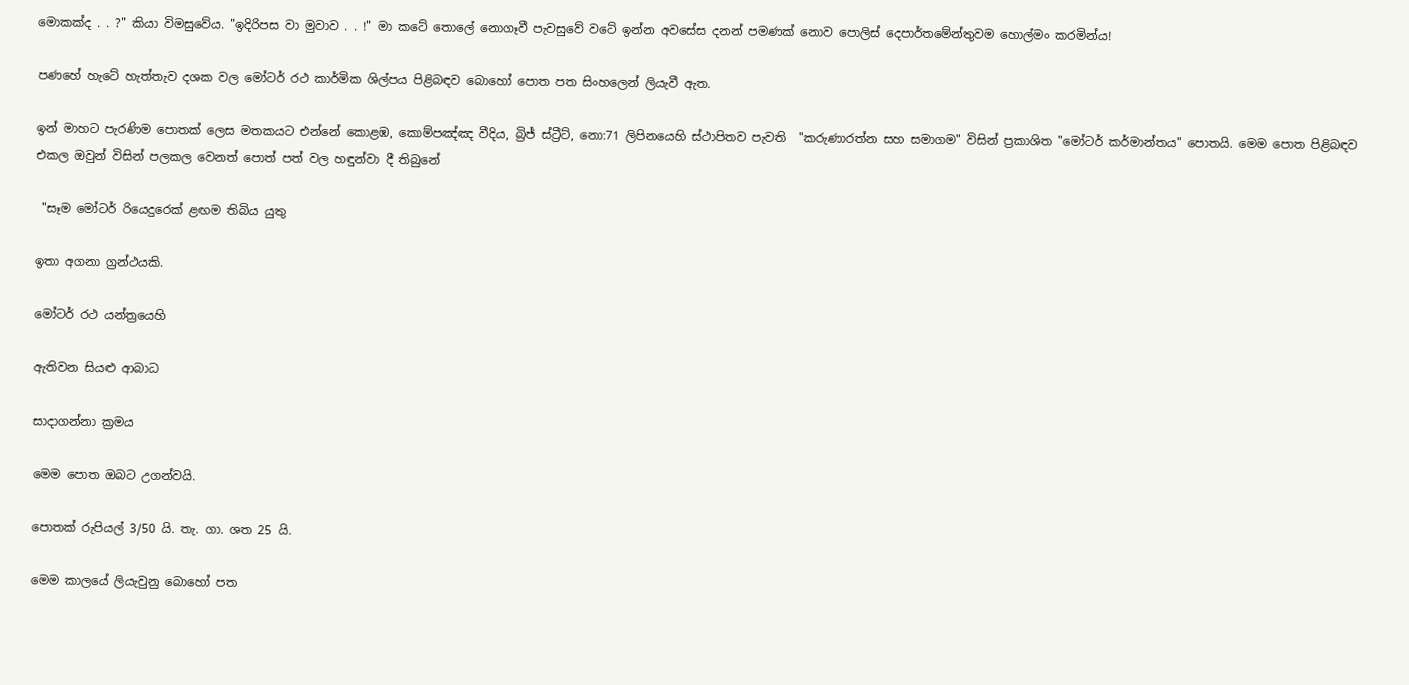මොකක්ද . . ?" කියා විමසුවේය. "ඉදිරිපස වා මුවාව . . !" මා කටේ තොලේ නොගෑවී පැවසුවේ වටේ ඉන්න අවසේස දනන් පමණක් නොව පොලිස් දෙපාර්තමේන්තුවම හොල්මං කරමින්ය!

පණහේ හැටේ හැත්තැව දශක වල මෝටර් රථ කාර්මික ශිල්පය පිළිබඳව බොහෝ පොත පත සිංහලෙන් ලියැවී ඇත.

ඉන් මාහට පැරණිම පොතක් ලෙස මතකයට එන්නේ කොළඹ, කොම්පඤ්ඤ වීදිය, බ්‍රිජ් ස්ට්‍රීට්, නො:71 ලිපිනයෙහි ස්ථාපිතව පැවති  "කරුණාරත්න සහ සමාගම" විසින් ප්‍රකාශිත "මෝටර් කර්මාන්තය" පොතයි. මෙම පොත පිළිබඳව එකල ඔවුන් විසින් පලකල වෙනත් පොත් පත් වල හඳුන්වා දී තිබුනේ

 "සෑම මෝටර් රියෙදුරෙක් ළඟම තිබිය යුතු

ඉතා අගනා ග්‍රන්ථයකි.

මෝටර් රථ යන්ත්‍රයෙහි

ඇතිවන සියළු ආබාධ

සාදාගන්නා ක්‍රමය

මෙම පොත ඔබට උගන්වයි.

පොතක් රුපියල් 3/50 යි. තැ. ගා. ශත 25 යි.

මෙම කාලයේ ලියැවුනු බොහෝ පත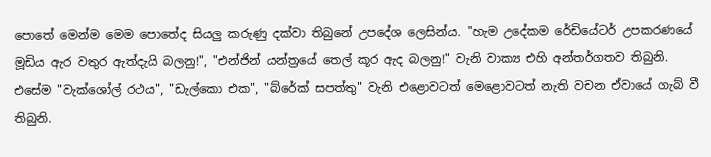පොතේ මෙන්ම මෙම පොතේද සියලු කරුණු දක්වා තිබුනේ උපදේශ ලෙසින්ය. "හැම උදේකම රේඩියේටර් උපකරණයේ මූඩිය ඇර වතුර ඇත්දැයි බලනු!", "එන්ජින් යන්ත්‍රයේ තෙල් කූර ඇද බලනු!" වැනි වාක්‍ය එහි අන්තර්ගතව තිබුනි. එසේම "වැක්ශෝල් රථය", "ඩැල්කො එක", "බ්රේක් සපත්තු" වැනි එළොවටත් මෙළොවටත් නැති වචන ඒවායේ ගැබ් වී තිබුනි.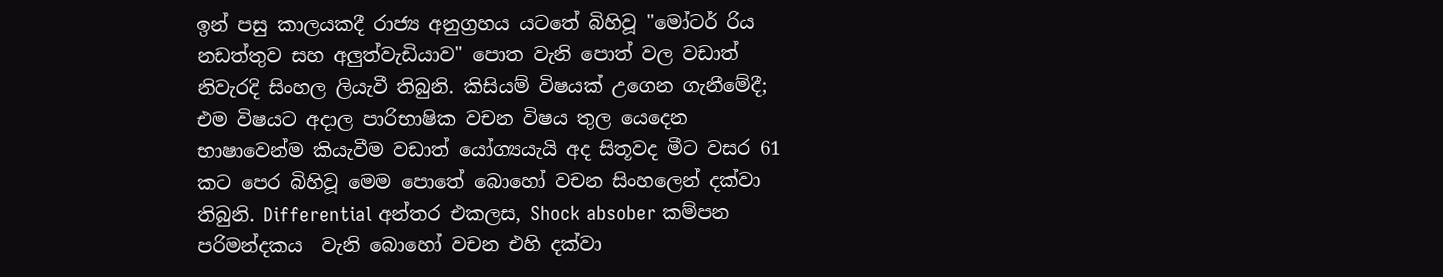ඉන් පසු කාලයකදී රාජ්‍ය අනුග්‍රහය යටතේ බිහිවූ "මෝටර් රිය නඩත්තුව සහ අලුත්වැඩියාව" පොත වැනි පොත් වල වඩාත් නිවැරදි සිංහල ලියැවී තිබුනි. කිසියම් විෂයක් උගෙන ගැනීමේදී; එම විෂයට අදාල පාරිභාෂික වචන විෂය තුල යෙදෙන භාෂාවෙන්ම කියැවීම වඩාත් යෝග්‍යයැයි අද සිතූවද මීට වසර 61 කට පෙර බිහිවූ මෙම පොතේ බොහෝ වචන සිංහලෙන් දක්වා තිබුනි. Differential අන්තර එකලස, Shock absober කම්පන පරිමන්දකය  වැනි බොහෝ වචන එහි දක්වා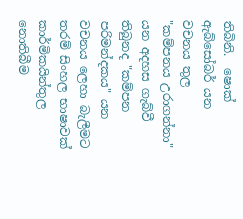තිබිනි.  ෂොක් ඇබ්සෝබර් යන වචනය තුල "කම්පනය උරාගන්නා" යන අදහස ගැබ්වී තිබුනද "කම්පන පරිමන්දකය" යන වචනය ලෙහා බැලීමට තරම් සිංහල භාෂාවක් කාර්මිකයින්තුල නොතිබීම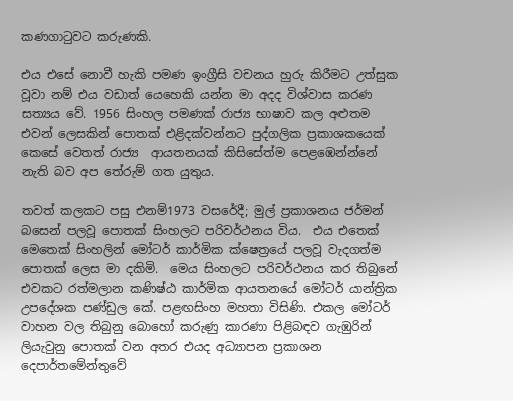කණගාටුවට කරුණකි.

එය එසේ නොවී හැකි පමණ ඉංග්‍රීසි වචනය හුරු කිරීමට උත්සුක වූවා නම් එය වඩාත් යෙහෙකි යන්න මා අදද විශ්වාස කරණ සත්‍යය වේ. 1956 සිංහල පමණක් රාජ්‍ය භාෂාව කල අළුතම එවන් ලෙසකින් පොතක් එළිදක්වන්නට පුද්ගලික ප්‍රකාශකයෙක් කෙසේ වෙතත් රාජ්‍ය  ආයතනයක් කිසිසේත්ම පෙළඹෙන්න්නේ නැති බව අප තේරුම් ගත යුතුය.

තවත් කලකට පසු එනම්1973 වසරේදී; මුල් ප්‍රකාශනය ජර්මන් බසෙන් පලවූ පොතක් සිංහලට පරිවර්ථනය විය.  එය එතෙක් මෙතෙක් සිංහලින් මෝටර් කාර්මික ක්ෂෙත්‍රයේ පලවූ වැදගත්ම පොතක් ලෙස මා දකිමි.  මෙය සිංහලට පරිවර්ථනය කර තිබුනේ එවකට රත්මලාන කණිෂ්ඨ කාර්මික ආයතනයේ මෝටර් යාන්ත්‍රික උපදේශක පණ්ඩුල කේ. පළඟසිංහ මහතා විසිණි. එකල මෝටර් වාහන වල තිබුනු බොහෝ කරුණු කාරණා පිළිබඳව ගැඹුරින් ලියැවුනු පොතක් වන අතර එයද අධ්‍යාපන ප්‍රකාශන දෙපාර්තමේන්තුවේ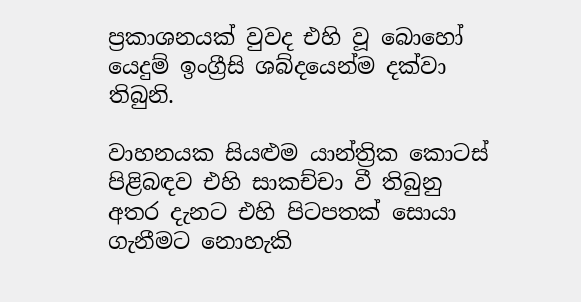ප්‍රකාශනයක් වුවද එහි වූ බොහෝ යෙදුම් ඉංග්‍රීසි ශබ්දයෙන්ම දක්වා තිබුනි.

වාහනයක සියළුම යාන්ත්‍රික කොටස් පිළිබඳව එහි සාකච්චා වී තිබුනු අතර දැනට එහි පිටපතක් සොයා ගැනීමට නොහැකි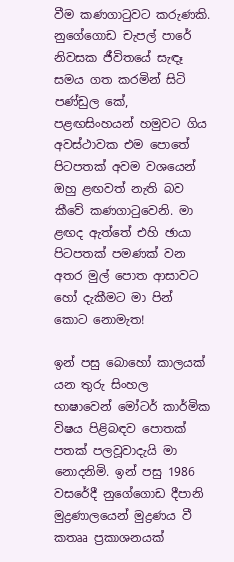වීම කණගාටුවට කරුණකි. නුගේගොඩ චැපල් පාරේ නිවසක ජීවිතයේ සැඳෑ සමය ගත කරමින් සිටි පණ්ඩුල කේ, පළඟසිංහයන් හමුවට ගිය අවස්ථාවක එම පොතේ පිටපතක් අවම වශයෙන් ඔහු ළඟවත් නැති බව කීවේ කණගාටුවෙනි. මා ළඟද ඇත්තේ එහි ඡායා පිටපතක් පමණක් වන අතර මුල් පොත ආසාවට හෝ දැකීමට මා පින් කොට නොමැත!

ඉන් පසු බොහෝ කාලයක් යන තුරු සිංහල භාෂාවෙන් මෝටර් කාර්මික විෂය පිළිබඳව පොතක් පතක් පලවූවාදැයි මා නොදනිමි. ඉන් පසු 1986 වසරේදී නුගේගොඩ දීපානි මුද්‍රණාලයෙන් මුද්‍රණය වී කතෲ ප්‍රකාශනයක්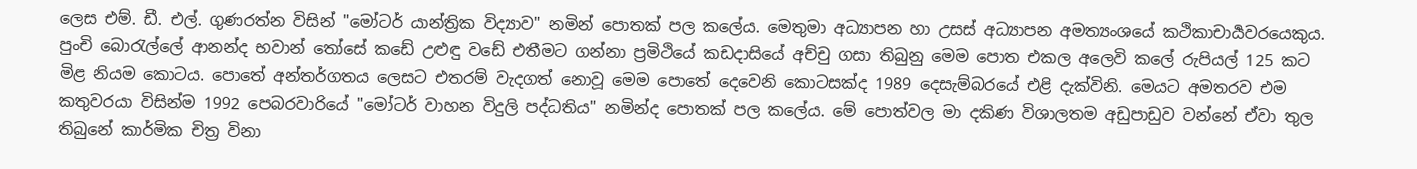ලෙස එම්. ඩී. එල්. ගුණරත්න විසින් "මෝටර් යාන්ත්‍රික විද්‍යාව" නමින් පොතක් පල කලේය. මෙතුමා අධ්‍යාපන හා උසස් අධ්‍යාපන අමත්‍යංශයේ කථිකාචාර්‍යවරයෙකුය. පුංචි බොරැල්ලේ ආනන්ද භවාන් තෝසේ කඩේ උළුඳු වඩේ එතීමට ගන්නා ප්‍රමිථියේ කඩදාසියේ අච්චු ගසා තිබුනු මෙම පොත එකල අලෙවි කලේ රුපියල් 125 කට මිළ නියම කොටය. පොතේ අන්තර්ගතය ලෙසට එතරම් වැදගත් නොවූ මෙම පොතේ දෙවෙනි කොටසක්ද 1989 දෙසැම්බරයේ එළි දැක්විනි. මෙයට අමතරව එම කතුවරයා විසින්ම 1992 පෙබරවාරියේ "මෝටර් වාහන විදුලි පද්ධතිය" නමින්ද පොතක් පල කලේය. මේ පොත්වල මා දකිණ විශාලතම අඩුපාඩුව වන්නේ ඒවා තුල තිබුනේ කාර්මික චිත්‍ර විනා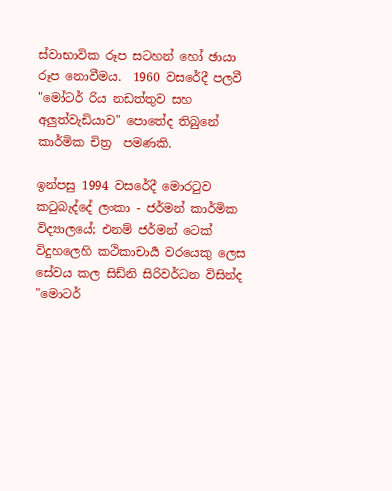ස්වාභාවික රූප සටහන් හෝ ඡායා රූප නොවීමය.  1960 වසරේදී පලවී "මෝටර් රිය නඩත්තුව සහ  අලුත්වැඩියාව" පොතේද තිබුනේ කාර්මික චිත්‍ර  පමණකි.

ඉන්පසු 1994 වසරේදී මොරටුව කටුබැද්දේ ලංකා - ජර්මන් කාර්මික විද්‍යාලයේ; එනම් ජර්මන් ටෙක් විදුහලෙහි කථිකාචාර්‍ය වරයෙකු ලෙස සේවය කල සිඩ්නි සිරිවර්ධන විසින්ද  "මොටර්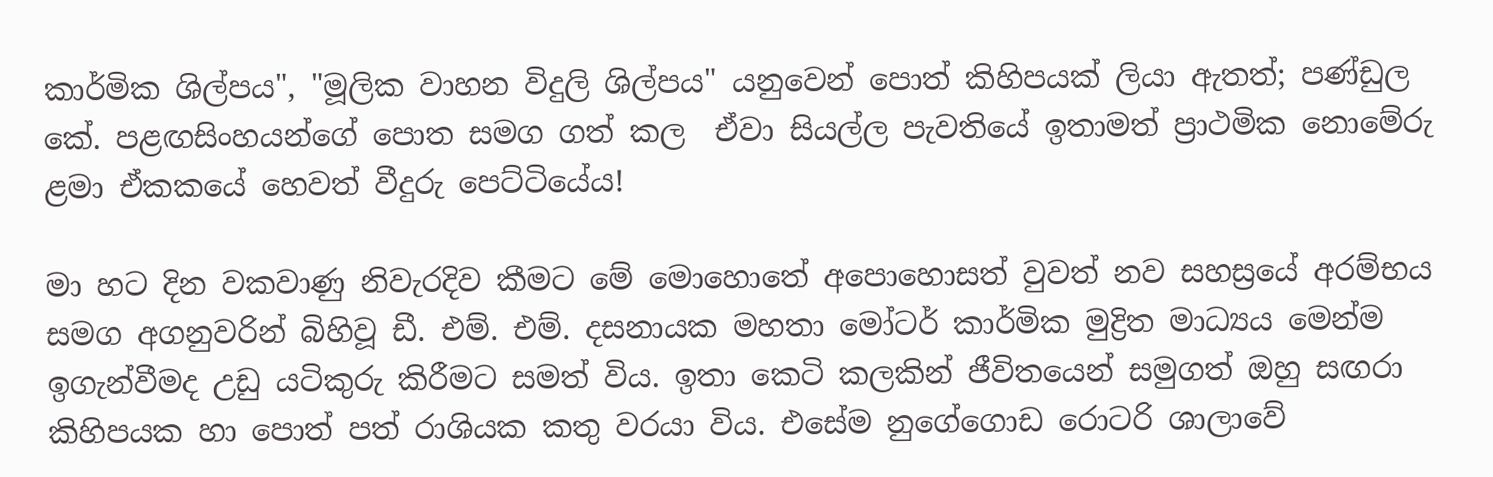කාර්මික ශිල්පය", "මූලික වාහන විදුලි ශිල්පය" යනුවෙන් පොත් කිහිපයක් ලියා ඇතත්; පණ්ඩුල කේ. පළඟසිංහයන්ගේ පොත සමග ගත් කල  ඒවා සියල්ල පැවතියේ ඉතාමත් ප්‍රාථමික නොමේරු ළමා ඒකකයේ හෙවත් වීදුරු පෙට්ටියේය!

මා හට දින වකවාණු නිවැරදිව කීමට මේ මොහොතේ අපොහොසත් වුවත් නව සහස්‍රයේ අරම්භය සමග අගනුවරින් බිහිවූ ඩී. එම්. එම්. දසනායක මහතා මෝටර් කාර්මික මුද්‍රිත මාධ්‍යය මෙන්ම ඉගැන්වීමද උඩු යටිකුරු කිරීමට සමත් විය. ඉතා කෙටි කලකින් ජීවිතයෙන් සමුගත් ඔහු සඟරා කිහිපයක හා පොත් පත් රාශියක කතු වරයා විය. එසේම නුගේගොඩ රොටරි ශාලාවේ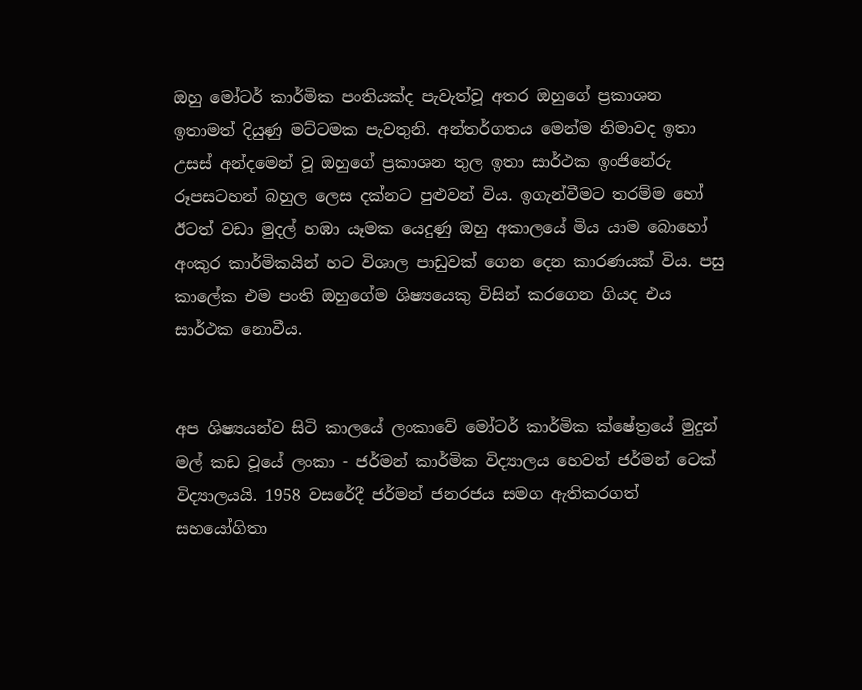ඔහු මෝටර් කාර්මික පංතියක්ද පැවැත්වූ අතර ඔහුගේ ප්‍රකාශන ඉතාමත් දියුණු මට්ටමක පැවතුනි. අන්තර්ගතය මෙන්ම නිමාවද ඉතා උසස් අන්දමෙන් වූ ඔහුගේ ප්‍රකාශන තුල ඉතා සාර්ථක ඉංජිනේරු රූපසටහන් බහුල ලෙස දක්නට පුළුවන් විය. ඉගැන්වීමට තරම්ම හෝ ඊටත් වඩා මුදල් හඹා යෑමක යෙදුණු ඔහු අකාලයේ මිය යාම බොහෝ අංකුර කාර්මිකයින් හට විශාල පාඩුවක් ගෙන දෙන කාරණයක් විය. පසු කාලේක එම පංති ඔහුගේම ශිෂ්‍යයෙකු විසින් කරගෙන ගියද එය සාර්ථක නොවීය.


අප ශිෂ්‍යයන්ව සිටි කාලයේ ලංකාවේ මෝටර් කාර්මික ක්ෂේත්‍රයේ මුදුන් මල් කඩ වූයේ ලංකා - ජර්මන් කාර්මික විද්‍යාලය හෙවත් ජර්මන් ටෙක් විද්‍යාලයයි. 1958 වසරේදී ජර්මන් ජනරජය සමග ඇතිකරගත් සහයෝගිතා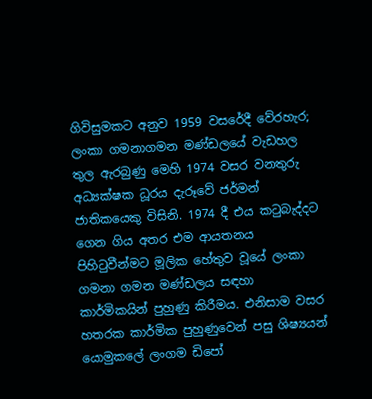ගිවිසුමකට අනුව 1959 වසරේදී වේරහැර; ලංකා ගමනාගමන මණ්ඩලයේ වැඩහල තුල ඇරබුණු මෙහි 1974 වසර වනතුරු අධ්‍යක්ෂක ධූරය දැරූවේ ජර්මන් ජාතිකයෙකු විසිනි. 1974 දී එය කටුබැද්දට ගෙන ගිය අතර එම ආයතනය පිහිටුවීන්මට මූලික හේතුව වූයේ ලංකා ගමනා ගමන මණ්ඩලය සඳහා කාර්මිකයින් පුහුණු කිරීමය. එනිසාම වසර හතරක කාර්මික පුහුණුවෙන් පසු ශිෂ්‍යයන් යොමුකලේ ලංගම ඩිපෝ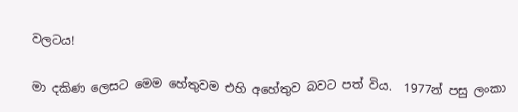වලටය!

මා දකිණ ලෙසට මෙම හේතුවම එහි අහේතුව බවට පත් විය.  1977න් පසු ලංකා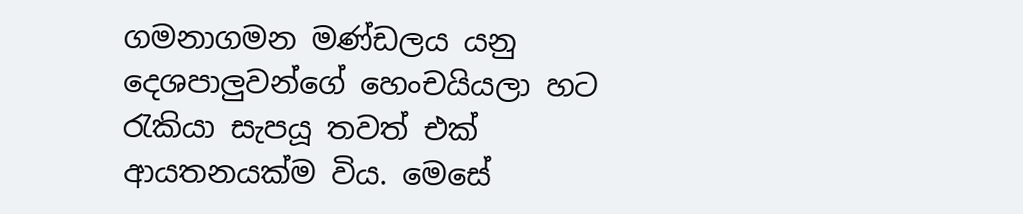ගමනාගමන මණ්ඩලය යනු දෙශපාලුවන්ගේ හෙංචයියලා හට රැකියා සැපයූ තවත් එක් ආයතනයක්ම විය. මෙසේ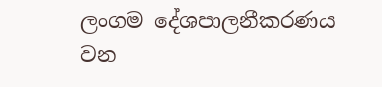ලංගම දේශපාලනීකරණය වන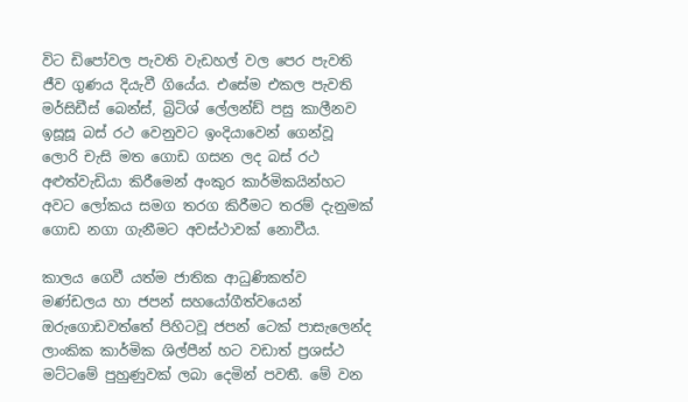විට ඩිපෝවල පැවති වැඩහල් වල පෙර පැවති ජීව ගුණය දියැවී ගියේය. එසේම එකල පැවති මර්සිඩීස් බෙන්ස්, බ්‍රිටිශ් ලේලන්ඩ් පසු කාලීනව ඉසූසූ බස් රථ වෙනුවට ඉංදියාවෙන් ගෙන්වූ ලොරි චැසි මත ගොඩ ගසන ලද බස් රථ අළුත්වැඩියා කිරීමෙන් අංකුර කාර්මිකයින්හට අවට ලෝකය සමග තරග කිරීමට තරම් දැනුමක් ගොඩ නගා ගැනීමට අවස්ථාවක් නොවීය.

කාලය ගෙවී යත්ම ජාතික ආධුණිකත්ව මණ්ඩලය හා ජපන් සහයෝගීත්වයෙන් ඔරුගොඩවත්තේ පිහිටවූ ජපන් ටෙක් පාසැලෙන්ද ලාංකික කාර්මික ශිල්පීන් හට වඩාත් ප්‍රශස්ථ මට්ටමේ පුහුණුවක් ලබා දෙමින් පවතී. මේ වන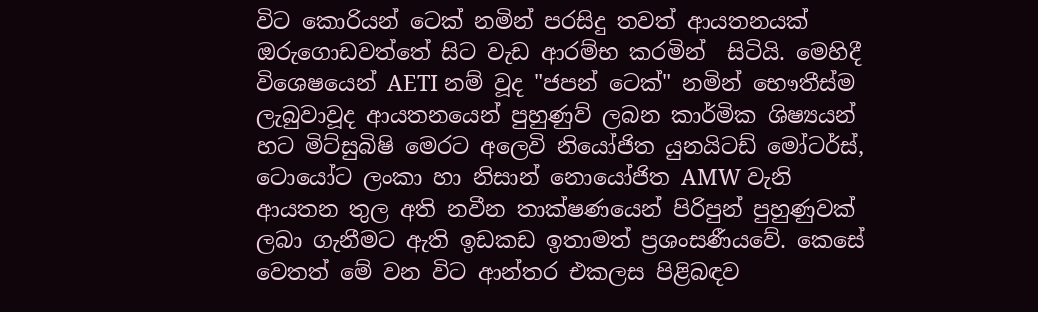විට කොරියන් ටෙක් නමින් පරසිදු තවත් ආයතනයක් ඔරුගොඩවත්තේ සිට වැඩ ආරම්භ කරමින්  සිටියි. මෙහිදී විශෙෂයෙන් AETI නම් වූද "ජපන් ටෙක්" නමින් භෞතීස්ම ලැබුවාවූද ආයතනයෙන් පුහුණුව් ලබන කාර්මික ශිෂ්‍යයන් හට මිට්සුබිෂි මෙරට අලෙවි නියෝජිත යුනයිටඩ් මෝටර්ස්, ටොයෝට ලංකා හා නිසාන් නොයෝජිත AMW වැනි ආයතන තුල අති නවීන තාක්ෂණයෙන් පිරිපුන් පුහුණුවක් ලබා ගැනීමට ඇති ඉඩකඩ ඉතාමත් ප්‍රශංසණීයවේ. කෙසේ වෙතත් මේ වන විට ආන්තර එකලස පිළිබඳව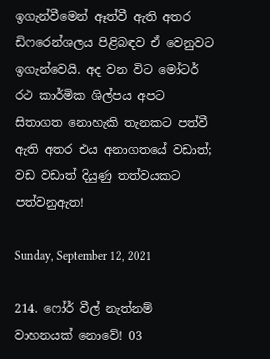ඉගැන්වීමෙන් ඈත්වී ඇති අතර ඩිෆරෙන්ශලය පිළිබඳව ඒ වෙනුවට ඉගැන්වෙයි. අද වන විට මෝටර් රථ කාර්මික ශිල්පය අපට සිතාගත නොහැකි තැනකට පත්වී ඇති අතර එය අනාගතයේ වඩාත්; වඩ වඩාත් දියුණු තත්වයකට පත්වනුඇත!

Sunday, September 12, 2021

214. ෆෝර් වීල් නැත්නම් වාහනයක් නොවේ! 03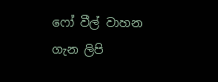ෆෝ වීල් වාහන ගැන ලිපි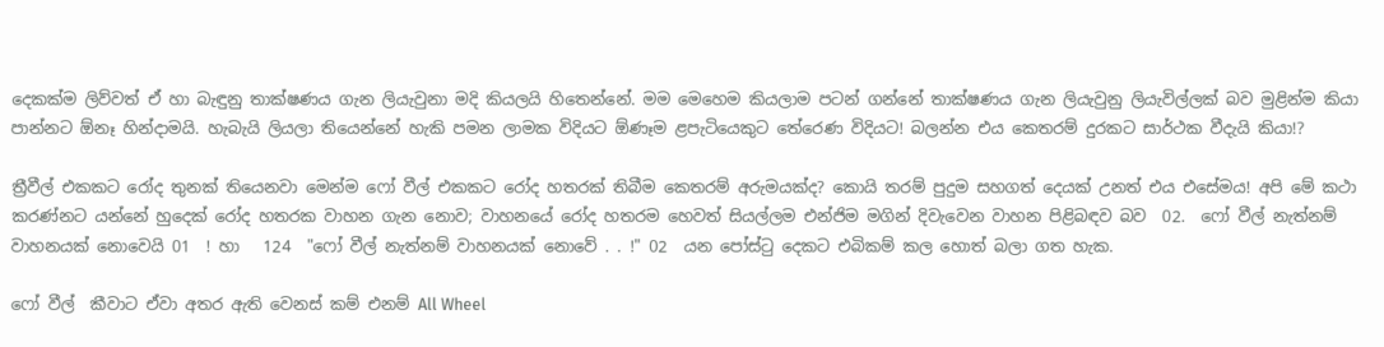දෙකක්ම ලිව්වත් ඒ හා බැඳුනු තාක්ෂණය ගැන ලියැවුනා මදි කියලයි හිතෙන්නේ. මම මෙහෙම කියලාම පටන් ගන්නේ තාක්ෂණය ගැන ලියැවුනු ලියැවිල්ලක් බව මුළින්ම කියා පාන්නට ඕනෑ හින්දාමයි. හැබැයි ලියලා තියෙන්නේ හැකි පමන ලාමක විදියට ඕණෑම ළපැටියෙකුට තේරෙණ විදියට! බලන්න එය කෙතරම් දුරකට සාර්ථක වීදැයි කියා!?

ත්‍රීවීල් එකකට රෝද තුනක් තියෙනවා මෙන්ම ෆෝ වීල් එකකට රෝද හතරක් තිබීම කෙතරම් අරුමයක්ද? කොයි තරම් පුදුම සහගත් දෙයක් උනත් එය එසේමය! අපි මේ කථා කරණ්නට යන්නේ හුදෙක් රෝද හතරක වාහන ගැන නොව; වාහනයේ රෝද හතරම හෙවත් සියල්ලම එන්ජිම මගින් දිවැවෙන වාහන පිළිබඳව බව  02.  ෆෝ වීල් නැත්නම් වාහනයක් නොවෙයි 01  ! හා   124  "ෆෝ වීල් නැත්නම් වාහනයක් නොවේ . . !" 02  යන පෝස්ටු දෙකට එබිකම් කල හොත් බලා ගත හැක.

ෆෝ වීල්  කීවාට ඒවා අතර ඇති වෙනස් කම් එනම් All Wheel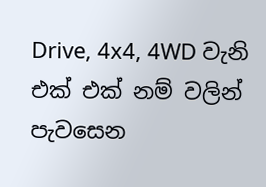Drive, 4x4, 4WD වැනි එක් එක් නම් වලින් පැවසෙන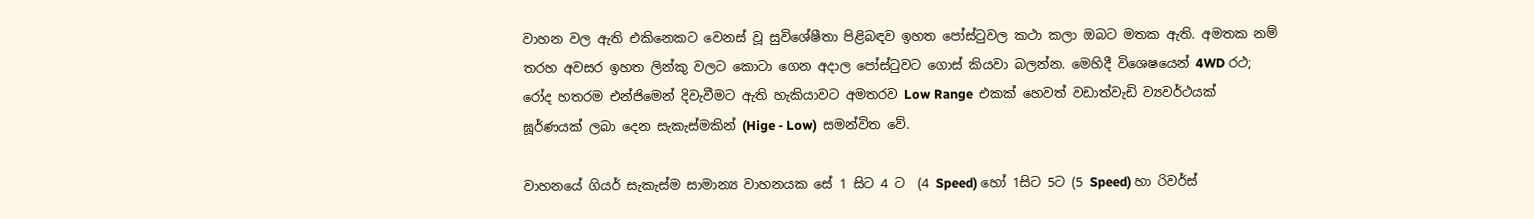වාහන වල ඇති එකිනෙකට වෙනස් වූ සුවිශේෂීතා පිළිබඳව ඉහත පෝස්ටුවල කථා කලා ඔබට මතක ඇති. අමතක නම් තරහ අවසර ඉහත ලින්කු වලට කොටා ගෙන අදාල පෝස්ටුවට ගොස් කියවා බලන්න. මෙහිදී විශෙෂයෙන් 4WD රථ; රෝද හතරම එන්ජිමෙන් දිවැවීමට ඇති හැකියාවට අමතරව Low Range  එකක් හෙවත් වඩාත්වැඩි ව්‍යවර්ථයක් ඝූර්ණයක් ලබා දෙන සැකැස්මකින් (Hige - Low)  සමන්විත වේ.

වාහනයේ ගියර් සැකැස්ම සාමාන්‍ය වාහනයක සේ 1 සිට 4 ට  (4 Speed) හෝ 1සිට 5ට (5 Speed) හා රිවර්ස්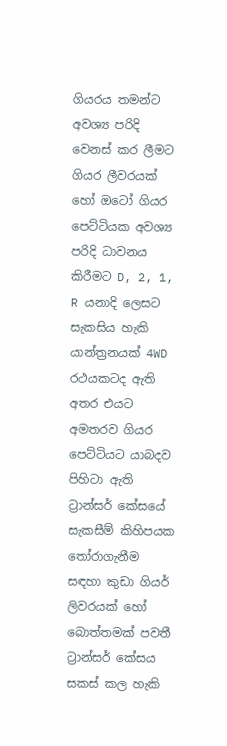ගියරය තමන්ට අවශ්‍ය පරිදි වෙනස් කර ලීමට ගියර ලීවරයක් හෝ ඔටෝ ගියර පෙට්ටියක අවශ්‍ය පරිදි ධාවනය කිරීමට D, 2, 1, R යනාදි ලෙසට සැකසිය හැකි යාන්ත්‍රනයක් 4WD රථයකටද ඇති අතර එයට අමතරව ගියර පෙට්ටියට යාබදව පිහිටා ඇති ට්‍රාන්සර් කේසයේ සැකසීම් කිහිපයක තෝරාගැනීම සඳහා කුඩා ගියර් ලිවරයක් හෝ බොත්තමක් පවතී
ට්‍රාන්සර් කේසය සකස් කල හැකි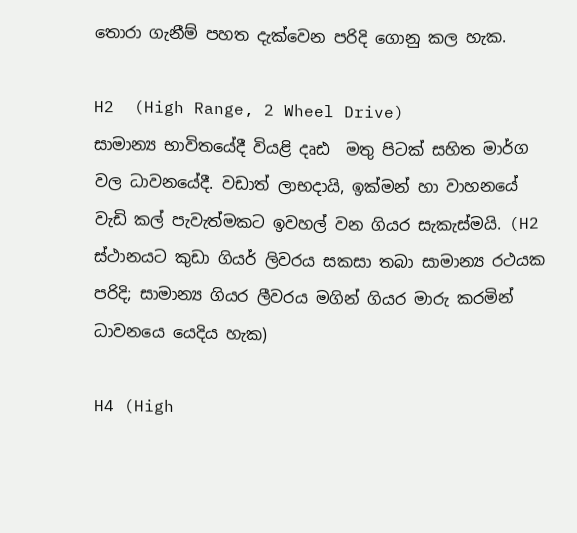තොරා ගැනීම් පහත දැක්වෙන පරිදි ගොනු කල හැක.

H2  (High Range, 2 Wheel Drive)
සාමාන්‍ය භාවිතයේදී වියළි දෘඪ  මතු පිටක් සහිත මාර්ග වල ධාවනයේදී. වඩාත් ලාභදායි, ඉක්මන් හා වාහනයේ වැඩි කල් පැවැත්මකට ඉවහල් වන ගියර සැකැස්මයි. (H2 ස්ථානයට කුඩා ගියර් ලිවරය සකසා තබා සාමාන්‍ය රථයක පරිදි; සාමාන්‍ය ගියර ලීවරය මගින් ගියර මාරු කරමින් ධාවනයෙ යෙදිය හැක)

H4 (High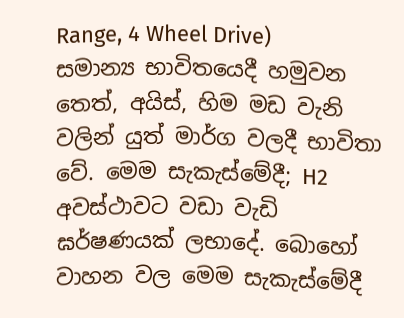Range, 4 Wheel Drive)
සමාන්‍ය භාවිතයෙදී හමුවන තෙත්, අයිස්, හිම මඩ වැනි වලින් යුත් මාර්ග වලදී භාවිතා වේ. මෙම සැකැස්මේදී; H2 අවස්ථාවට වඩා වැඩි ඝර්ෂණයක් ලභාදේ. බොහෝ වාහන වල මෙම සැකැස්මේදී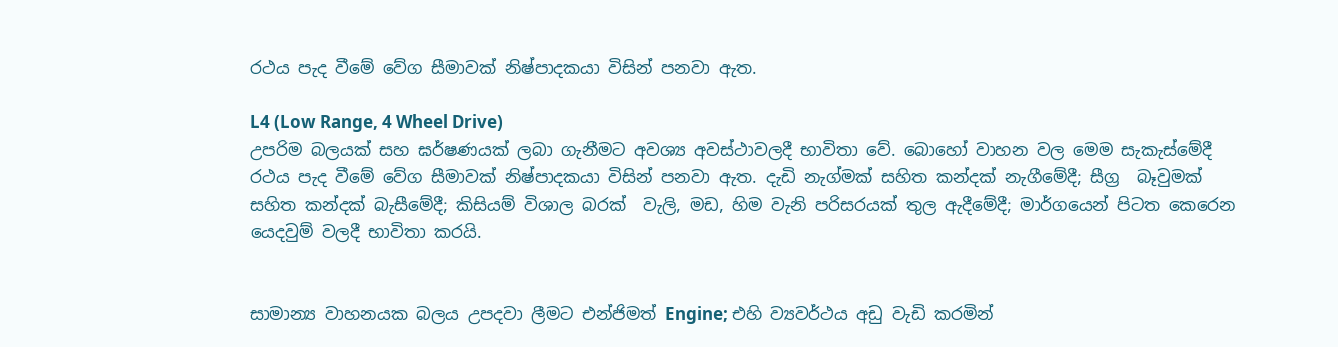රථය පැද වීමේ වේග සීමාවක් නිෂ්පාදකයා විසින් පනවා ඇත.

L4 (Low Range, 4 Wheel Drive)
උපරිම බලයක් සහ ඝර්ෂණයක් ලබා ගැනීමට අවශ්‍ය අවස්ථාවලදී භාවිතා වේ. බොහෝ වාහන වල මෙම සැකැස්මේදී රථය පැද වීමේ වේග සීමාවක් නිෂ්පාදකයා විසින් පනවා ඇත. දැඩි නැග්මක් සහිත කන්දක් නැගීමේදී; සීග්‍ර  බෑවුමක් සහිත කන්දක් බැසීමේදී; කිසියම් විශාල බරක්  වැලි, මඩ, හිම වැනි පරිසරයක් තුල ඇදීමේදී; මාර්ගයෙන් පිටත කෙරෙන යෙදවුම් වලදී භාවිතා කරයි.


සාමාන්‍ය වාහනයක බලය උපදවා ලීමට එන්ජිමත් Engine; එහි ව්‍යවර්ථය අඩු වැඩි කරමින්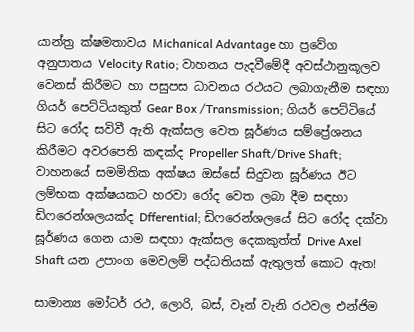යාන්ත්‍ර ක්ෂමතාවය Michanical Advantage හා ප්‍රවේග අනුපාතය Velocity Ratio; වාහනය පැදවීමේදී අවස්ථානුකූලව වෙනස් කිරීමට හා පසුපස ධාවනය රථයට ලබාගැනීම සඳහා  ගියර් පෙට්ටියකුත් Gear Box /Transmission; ගියර් පෙට්ටියේ සිට රෝද සවිවී ඇති ඇක්සල වෙත ඝූර්ණය සම්ප්‍රේශනය කිරීමට අවරපෙති කඳක්ද Propeller Shaft/Drive Shaft; වාහනයේ සමමිතික අක්ෂය ඔස්සේ සිදුවන ඝූර්ණය ඊට ලම්භක අක්ෂයකට හරවා රෝද වෙත ලබා දීම සඳහා ඩිෆරෙන්ශලයක්ද Dfferential; ඩිෆරෙන්ශලයේ සිට රෝද දක්වා ඝූර්ණය ගෙන යාම සඳහා ඇක්සල දෙකකුත්ත් Drive Axel Shaft යන උපාංග මෙවලම් පද්ධතියක් ඇතුලත් කොට ඇත!

සාමාන්‍ය මෝටර් රථ, ලොරි, බස්, වෑන් වැනි රථවල එන්ජිම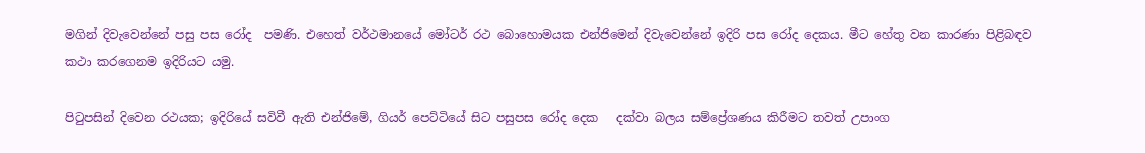මගින් දිවැවෙන්නේ පසු පස රෝද  පමණි. එහෙත් වර්ථමානයේ මෝටර් රථ බොහොමයක එන්ජිමෙන් දිවැවෙන්නේ ඉදිරි පස රෝද දෙකය. මීට හේතු වන කාරණා පිළිබඳව කථා කරගෙනම ඉදිරියට යමු.

පිටුපසින් දිවෙන රථයක; ඉදිරියේ සවිවී ඇති එන්ජිමේ, ගියර් පෙට්ටියේ සිට පසුපස රෝද දෙක   දක්වා බලය සම්ප්‍රේශණය කිරීමට තවත් උපාංග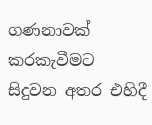ගණනාවක් කරකැවීමට සිදුවන අතර එහිදී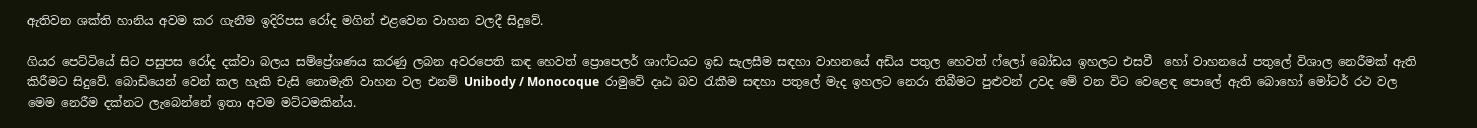ඇතිවන ශක්ති හානිය අවම කර ගැනීම ඉදිරිපස රෝද මගින් එළවෙන වාහන වලදී සිදුවේ.

ගියර පෙට්ටියේ සිට පසුපස රෝද දක්වා බලය සම්ප්‍රේශණය කරණු ලබන අවරපෙති කඳ හෙවත් ප්‍රොපෙලර් ශාෆ්ටයට ඉඩ සැලසීම සඳහා වාහනයේ අඩිය පතුල හෙවත් ෆ්ලෝ බෝඩය ඉහලට එසවී  හෝ වාහනයේ පතුලේ විශාල නෙරීමක් ඇති කිරීමට සිදුවේ. බොඩියෙන් වෙන් කල හැකි චැසි නොමැති වාහන වල එනම් Unibody / Monocoque  රාමුවේ දෘඨ බව රැකීම සඳහා පතුලේ මැද ඉහලට නෙරා තිබීමට පුළුවන් උවද මේ වන විට වෙළෙඳ පොලේ ඇති බොහෝ මෝටර් රථ වල මෙම නෙරීම දක්නට ලැබෙන්නේ ඉතා අවම මට්ටමකින්ය.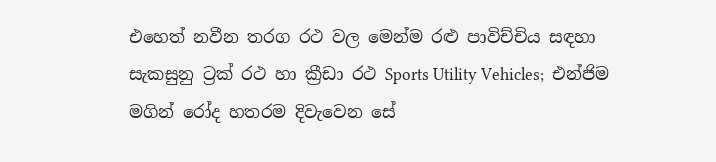එහෙත් නවීන තරග රථ වල මෙන්ම රළු පාවිච්චිය සඳහා සැකසුනු ට්‍රක් රථ හා ක්‍රීඩා රථ Sports Utility Vehicles;  එන්ජිම මගින් රෝද හතරම දිවැවෙන සේ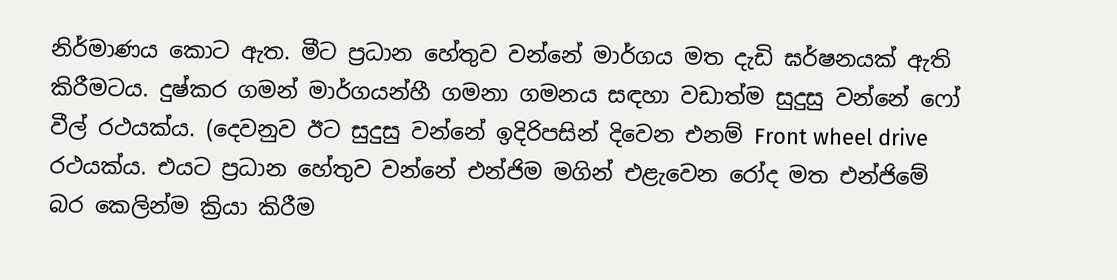නිර්මාණය කොට ඇත. මීට ප්‍රධාන හේතුව වන්නේ මාර්ගය මත දැඩි ඝර්ෂනයක් ඇති කිරීමටය. දුෂ්කර ගමන් මාර්ගයන්හී ගමනා ගමනය සඳහා වඩාත්ම සුදුසු වන්නේ ෆෝ වීල් රථයක්ය. (දෙවනුව ඊට සුදුසු වන්නේ ඉදිරිපසින් දිවෙන එනම් Front wheel drive රථයක්ය. එයට ප්‍රධාන හේතුව වන්නේ එන්ජිම මගින් එළැවෙන රෝද මත එන්ජිමේ බර කෙලින්ම ක්‍රියා කිරීම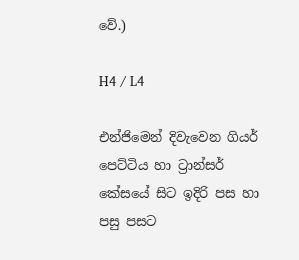වේ.)

H4 / L4

එන්ජිමෙන් දිවැවෙන ගියර් පෙට්ටිය හා ට්‍රාන්සර් කේසයේ සිට ඉදිරි පස හා පසු පසට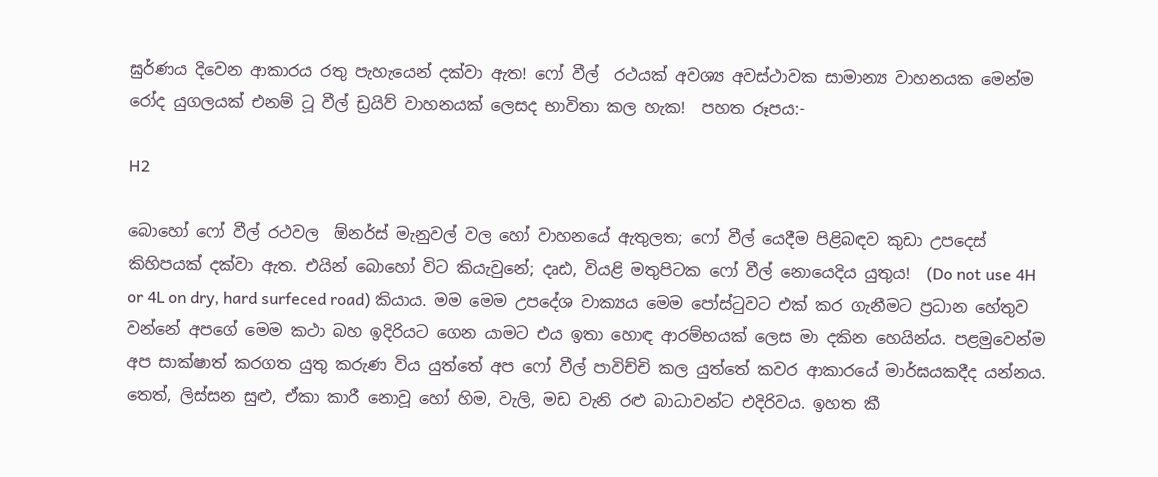ඝුර්ණය දිවෙන ආකාරය රතු පැහැයෙන් දක්වා ඇත! ෆෝ වීල්  රථයක් අවශ්‍ය අවස්ථාවක සාමාන්‍ය වාහනයක මෙන්ම රෝද යුගලයක් එනම් ටූ වීල් ඩ්‍රයිව් වාහනයක් ලෙසද භාවිතා කල හැක!  පහත රූපය:-

H2

බොහෝ ෆෝ වීල් රථවල  ඕනර්ස් මැනුවල් වල හෝ වාහනයේ ඇතුලත; ෆෝ වීල් යෙදීම පිළිබඳව කුඩා උපදෙස් කිහිපයක් දක්වා ඇත. එයින් බොහෝ විට කියැවුනේ; දෘඪ, වියළි මතුපිටක ෆෝ වීල් නොයෙදිය යුතුය!  (Do not use 4H or 4L on dry, hard surfeced road) කියාය. මම මෙම උපදේශ වාක්‍යය මෙම පෝස්ටුවට එක් කර ගැනීමට ප්‍රධාන හේතුව වන්නේ අපගේ මෙම කථා බහ ඉදිරියට ගෙන යාමට එය ඉතා හොඳ ආරම්භයක් ලෙස මා දකින හෙයින්ය. පළමුවෙන්ම අප සාක්ෂාත් කරගත යුතු කරුණ විය යුත්තේ අප ෆෝ වීල් පාවිච්චි කල යුත්තේ කවර ආකාරයේ මාර්ඝයකදීද යන්නය. තෙත්, ලිස්සන සුළු, ඒකා කාරී නොවූ හෝ හිම, වැලි, මඩ වැනි රළු බාධාවන්ට එදිරිවය. ඉහත කී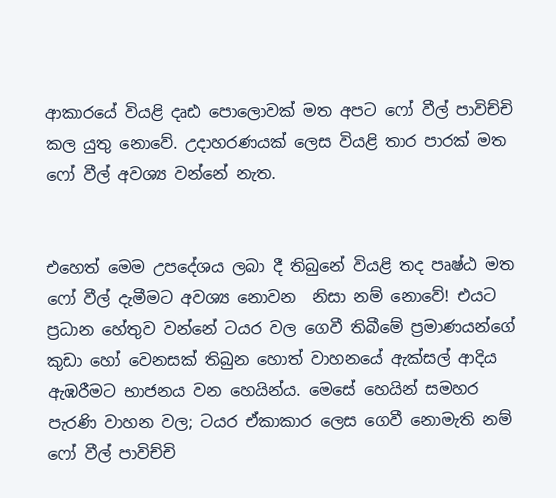ආකාරයේ වියළි දෘඪ පොලොවක් මත අපට ෆෝ වීල් පාවිච්චි කල යුතු නොවේ. උදාහරණයක් ලෙස වියළි තාර පාරක් මත ෆෝ වීල් අවශ්‍ය වන්නේ නැත.


එහෙත් මෙම උපදේශය ලබා දී තිබුනේ වියළි තද පෘෂ්ඨ මත ෆෝ වීල් දැමීමට අවශ්‍ය නොවන  නිසා නම් නොවේ! එයට ප්‍රධාන හේතුව වන්නේ ටයර වල ගෙවී තිබීමේ ප්‍රමාණයන්ගේ කුඩා හෝ වෙනසක් තිබුන හොත් වාහනයේ ඇක්සල් ආදිය ඇඹරීමට භාජනය වන හෙයින්ය. මෙසේ හෙයින් සමහර පැරණි වාහන වල; ටයර ඒකාකාර ලෙස ගෙවී නොමැති නම් ෆෝ වීල් පාවිච්චි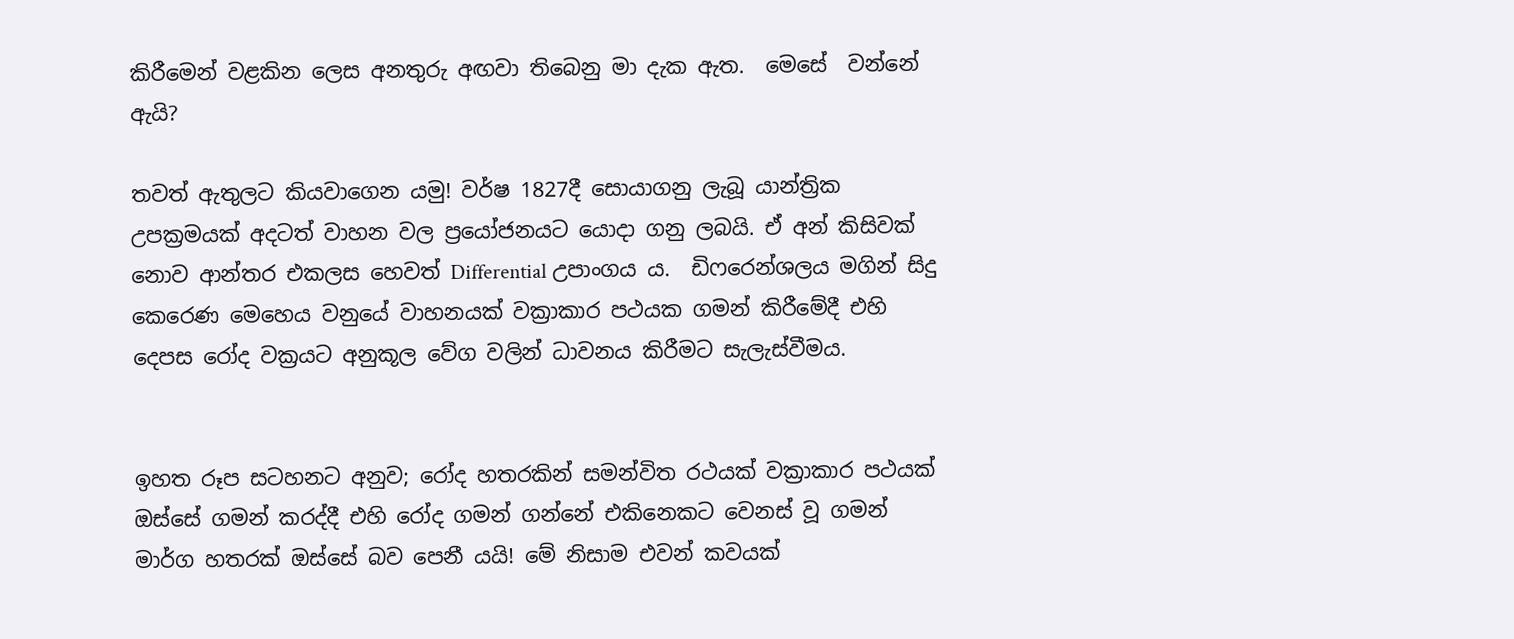කිරීමෙන් වළකින ලෙස අනතුරු අඟවා තිබෙනු මා දැක ඇත.  මෙසේ  වන්නේ ඇයි?

තවත් ඇතුලට කියවාගෙන යමු! වර්ෂ 1827දී සොයාගනු ලැබූ යාන්ත්‍රික උපක්‍රමයක් අදටත් වාහන වල ප්‍රයෝජනයට යොදා ගනු ලබයි. ඒ අන් කිසිවක් නොව ආන්තර එකලස හෙවත් Differential උපාංගය ය.  ඩිෆරෙන්ශලය මගින් සිදු කෙරෙණ මෙහෙය වනුයේ වාහනයක් වක්‍රාකාර පථයක ගමන් කිරීමේදී එහි දෙපස රෝද වක්‍රයට අනුකූල වේග වලින් ධාවනය කිරීමට සැලැස්වීමය.


ඉහත රූප සටහනට අනුව; රෝද හතරකින් සමන්විත රථයක් වක්‍රාකාර පථයක් ඔස්සේ ගමන් කරද්දී එහි රෝද ගමන් ගන්නේ එකිනෙකට වෙනස් වූ ගමන් මාර්ග හතරක් ඔස්සේ බව පෙනී යයි! මේ නිසාම එවන් කවයක්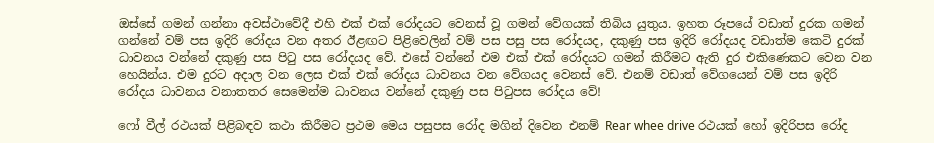ඔස්සේ ගමන් ගන්නා අවස්ථාවේදී එහි එක් එක් රෝදයට වෙනස් වූ ගමන් වේගයක් තිබිය යුතුය. ඉහත රූපයේ වඩාත් දුරක ගමන් ගන්නේ වම් පස ඉදිරි රෝදය වන අතර ඊළඟට පිළිවෙලින් වම් පස පසු පස රෝදයද, දකුණු පස ඉදිරි රෝදයද වඩාත්ම කෙටි දුරක් ධාවනය වන්නේ දකුණු පස පිටු පස රෝදයද වේ. එසේ වන්නේ එම එක් එක් රෝදයට ගමන් කිරීමට ඇති දුර එකිණෙකට වෙන වන හෙයින්ය. එම දුරට අදාල වන ලෙස එක් එක් රෝදය ධාවනය වන වේගයද වෙනස් වේ. එනම් වඩාත් වේගයෙන් වම් පස ඉදිරි රෝදය ධාවනය වනාතතර සෙමෙන්ම ධාවනය වන්නේ දකුණු පස පිටුපස රෝදය වේ!

ෆෝ වීල් රථයක් පිළිබඳව කථා කිරීමට ප්‍රථම මෙය පසුපස රෝද මගින් දිවෙන එනම් Rear whee drive රථයක් හෝ ඉදිරිපස රෝද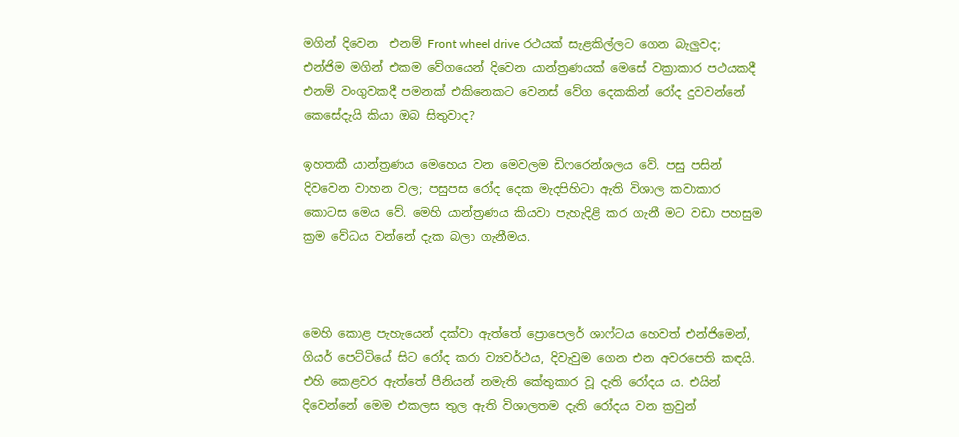මගින් දිවෙන  එනම් Front wheel drive රථයක් සැළකිල්ලට ගෙන බැලුවද; එන්ජිම මගින් එකම වේගයෙන් දිවෙන යාන්ත්‍රණයක් මෙසේ වක්‍රාකාර පථයකදී එනම් වංගුවකදී පමනක් එකිනෙකට වෙනස් වේග දෙකකින් රෝද දුවවන්නේ කෙසේදැයි කියා ඔබ සිතුවාද?

ඉහතකී යාන්ත්‍රණය මෙහෙය වන මෙවලම ඩිෆරෙන්ශලය වේ. පසු පසින් දිවවෙන වාහන වල; පසුපස රෝද දෙක මැදපිහිටා ඇති විශාල කවාකාර කොටස මෙය වේ. මෙහි යාන්ත්‍රණය කියවා පැහැදිළි කර ගැනී මට වඩා පහසුම ක්‍රම වේධය වන්නේ දැක බලා ගැනීමය.



මෙහි කොළ පැහැයෙන් දක්වා ඇත්තේ ප්‍රොපෙලර් ශාෆ්ටය හෙවත් එන්ජිමෙන්, ගියර් පෙට්ටියේ සිට රෝද කරා ව්‍යවර්ථය, දිවැවුම ගෙන එන අවරපෙති කඳයි. එහි කෙළවර ඇත්තේ පීනියන් නමැති කේතුකාර වූ දැති රෝදය ය. එයින් දිවෙන්නේ මෙම එකලස තුල ඇති විශාලතම දැති රෝදය වන ක්‍රවුන්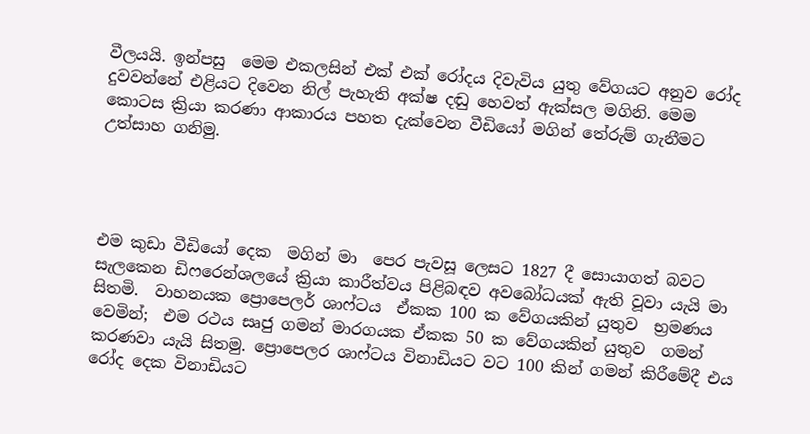වීලයයි. ඉන්පසු  මෙම එකලසින් එක් එක් රෝදය දිවැවිය යුතු වේගයට අනුව රෝද දුවවන්නේ එළියට දිවෙන නිල් පැහැති අක්ෂ දඬු හෙවත් ඇක්සල මගිනි. මෙම කොටස ක්‍රියා කරණා ආකාරය පහත දැක්වෙන වීඩියෝ මගින් තේරුම් ගැනීමට උත්සාහ ගනිමු.




එම කුඩා වීඩියෝ දෙක  මගින් මා  පෙර පැවසූ ලෙසට 1827 දී සොයාගත් බවට සැලකෙන ඩිෆරෙන්ශලයේ ක්‍රියා කාරීත්වය පිළිබඳව අවබෝධයක් ඇති වූවා යැයි මා සිතමි.  වාහනයක ප්‍රොපෙලර් ශාෆ්ටය  ඒකක 100 ක වේගයකින් යුතුව  භ්‍රමණය වෙමින්;  එම රථය සෘජු ගමන් මාරගයක ඒකක 50 ක වේගයකින් යුතුව  ගමන් කරණවා යැයි සිතමු. ප්‍රොපෙලර ශාෆ්ටය විනාඩියට වට 100 කින් ගමන් කිරීමේදී එය රෝද දෙක විනාඩියට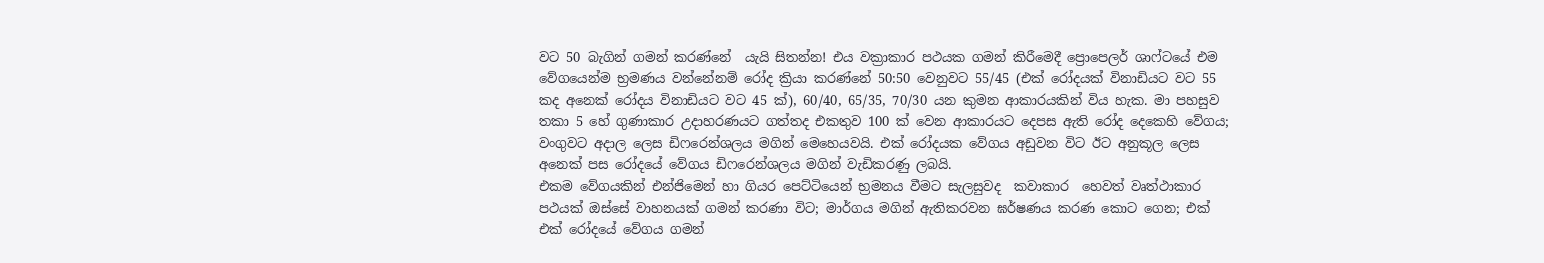වට 50 බැගින් ගමන් කරණ්නේ  යැයි සිතන්න! එය වක්‍රාකාර පථයක ගමන් කිරීමෙදී ප්‍රොපෙලර් ශාෆ්ටයේ එම වේගයෙන්ම භ්‍රමණය වන්නේනම් රෝද ක්‍රියා කරණ්නේ 50:50 වෙනුවට 55/45 (එක් රෝදයක් විනාඩියට වට 55 කද අනෙක් රෝදය විනාඩියට වට 45 ක්), 60/40, 65/35, 70/30 යන කුමන ආකාරයකින් විය හැක. මා පහසුව තකා 5 හේ ගුණාකාර උදාහරණයට ගත්තද එකතුව 100 ක් වෙන ආකාරයට දෙපස ඇති රෝද දෙකෙහි වේගය; වංගුවට අදාල ලෙස ඩිෆරෙන්ශලය මගින් මෙහෙයවයි. එක් රෝදයක වේගය අඩුවන විට ඊට අනුකූල ලෙස අනෙක් පස රෝදයේ වේගය ඩිෆරෙන්ශලය මගින් වැඩිකරණු ලබයි.
එකම වේගයකින් එන්ජිමෙන් හා ගියර පෙට්ටියෙන් භ්‍රමනය වීමට සැලසුවද  කවාකාර  හෙවත් වෘත්ථාකාර පථයක් ඔස්සේ වාහනයක් ගමන් කරණා විට; මාර්ගය මගින් ඇතිකරවන ඝර්ෂණය කරණ කොට ගෙන; එක් එක් රෝදයේ වේගය ගමන්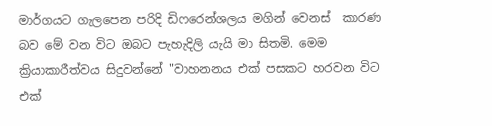මාර්ගයට ගැලපෙන පරිදි ඩිෆරෙන්ශලය මගින් වෙනස්  කාරණ බව මේ වන විට ඔබට පැහැදිලි යැයි මා සිතමි. මෙම ක්‍රියාකාරීත්වය සිදුවන්නේ "වාහනනය එක් පසකට හරවන විට එක්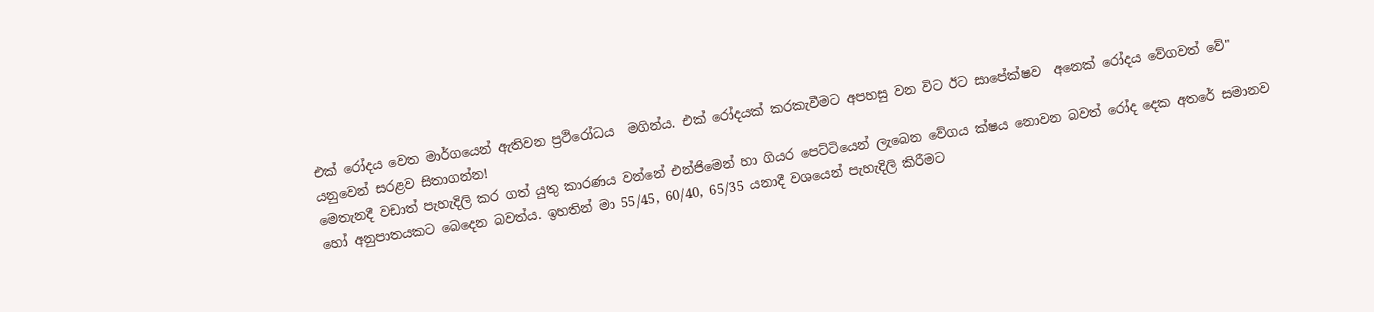එක් රෝදය වෙත මාර්ගයෙන් ඇතිවන ප්‍රථිරෝධය  මගින්ය. එක් රෝදයක් කරකැවීමට අපහසු වන විට ඊට සාපේක්ෂව  අනෙක් රෝදය වේගවත් වේ" යනුවෙන් සරළව සිතාගන්න!
මෙතැනදී වඩාත් පැහැදිලි කර ගත් යුතු කාරණය වන්නේ එන්ජිමෙන් හා ගියර පෙට්ටියෙන් ලැබෙන වේගය ක්ෂය නොවන බවත් රෝද දෙක අතරේ සමානව හෝ අනුපාතයකට බෙදෙන බවත්ය. ඉහතින් මා 55/45, 60/40, 65/35 යනාදී වශයෙන් පැහැදිලි කිරීමට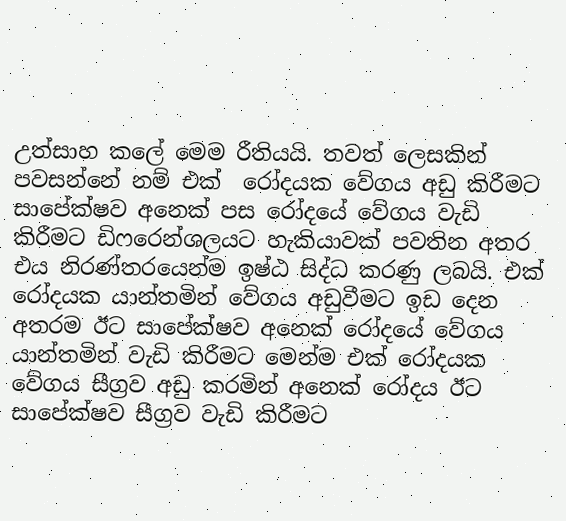උත්සාහ කලේ මෙම රීතියයි. තවත් ලෙසකින් පවසන්නේ නම් එක්  රෝදයක වේගය අඩු කිරීමට සාපේක්ෂව අනෙක් පස රෝදයේ වේගය වැඩි කිරීමට ඩිෆරෙන්ශලයට හැකියාවක් පවතින අතර එය නිරණ්තරයෙන්ම ඉෂ්ඨ සිද්ධ කරණු ලබයි. එක් රෝදයක යාන්තමින් වේගය අඩුවීමට ඉඩ දෙන අතරම ඊට සාපේක්ෂව අනෙක් රෝදයේ වේගය යාන්තමින් වැඩි කිරීමට මෙන්ම එක් රෝදයක වේගය සීග්‍රව අඩු කරමින් අනෙක් රෝදය ඊට සාපේක්ෂව සීග්‍රව වැඩි කිරීමට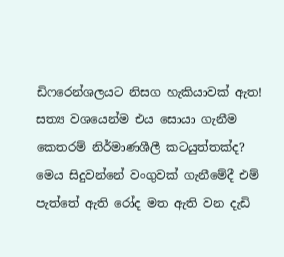ඩිෆරෙන්ශලයට නිසග හැකියාවක් ඇත! සත්‍ය වශයෙන්ම එය සොයා ගැනීම කෙතරම් නිර්මාණශීලී කටයුත්තක්ද?
මෙය සිදුවන්නේ වංගුවක් ගැනීමේදී එම් පැත්තේ ඇති රෝද මත ඇති වන දැඩි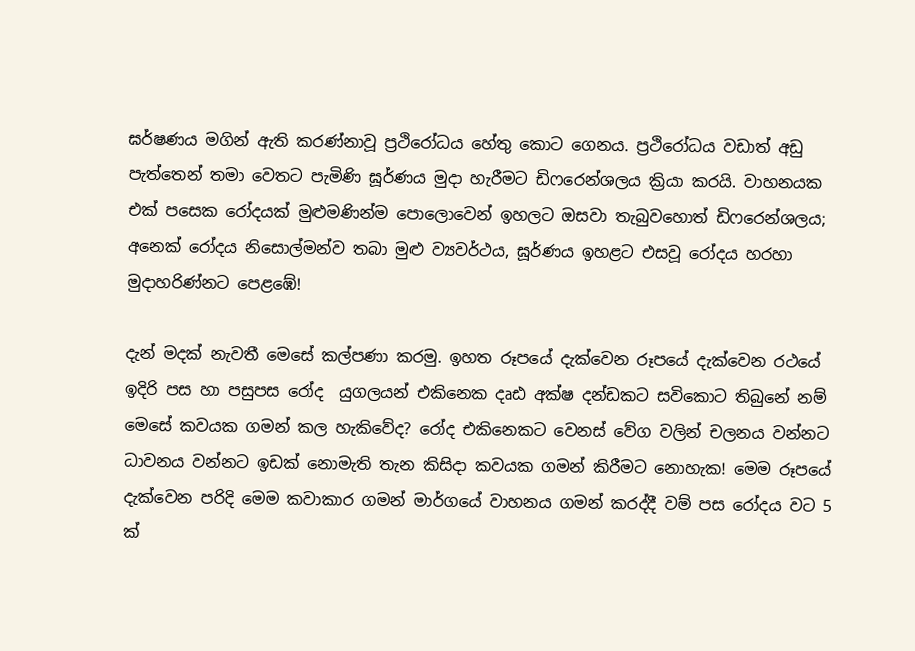ඝර්ෂණය මගින් ඇති කරණ්නාවූ ප්‍රථිරෝධය හේතු කොට ගෙනය. ප්‍රථිරෝධය වඩාත් අඩු පැත්තෙන් තමා වෙතට පැමිණි ඝූර්ණය මුදා හැරීමට ඩිෆරෙන්ශලය ක්‍රියා කරයි. වාහනයක එක් පසෙක රෝදයක් මුළුමණින්ම පොලොවෙන් ඉහලට ඔසවා තැබුවහොත් ඩිෆරෙන්ශලය; අනෙක් රෝදය නිසොල්මන්ව තබා මුළු ව්‍යවර්ථය, ඝූර්ණය ඉහළට එසවූ රෝදය හරහා මුදාහරිණ්නට පෙළඹේ!

දැන් මදක් නැවතී මෙසේ කල්පණා කරමු. ඉහත රූපයේ දැක්වෙන රූපයේ දැක්වෙන රථයේ ඉදිරි පස හා පසුපස රෝද  යුගලයන් එකිනෙක දෘඪ අක්ෂ දන්ඩකට සවිකොට තිබුනේ නම් මෙසේ කවයක ගමන් කල හැකිවේද? රෝද එකිනෙකට වෙනස් වේග වලින් චලනය වන්නට ධාවනය වන්නට ඉඩක් නොමැති තැන කිසිදා කවයක ගමන් කිරීමට නොහැක! මෙම රූපයේ දැක්වෙන පරිදි මෙම කවාකාර ගමන් මාර්ගයේ වාහනය ගමන් කරද්දී වම් පස රෝදය වට 5 ක්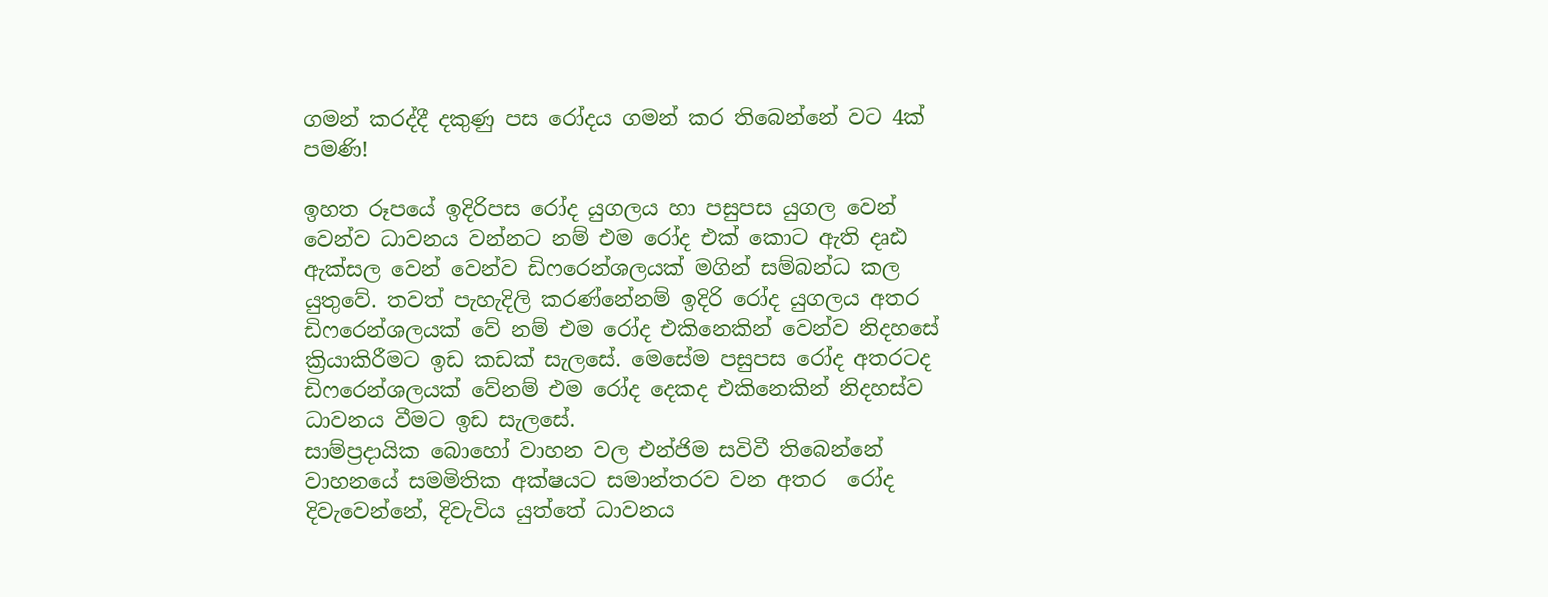ගමන් කරද්දී දකුණු පස රෝදය ගමන් කර තිබෙන්නේ වට 4ක්  පමණි!

ඉහත රූපයේ ඉදිරිපස රෝද යුගලය හා පසුපස යුගල වෙන් වෙන්ව ධාවනය වන්නට නම් එම රෝද එක් කොට ඇති දෘඪ ඇක්සල වෙන් වෙන්ව ඩිෆරෙන්ශලයක් මගින් සම්බන්ධ කල යුතුවේ. තවත් පැහැදිලි කරණ්නේනම් ඉදිරි රෝද යුගලය අතර ඩිෆරෙන්ශලයක් වේ නම් එම රෝද එකිනෙකින් වෙන්ව නිදහසේ ක්‍රියාකිරීමට ඉඩ කඩක් සැලසේ. මෙසේම පසුපස රෝද අතරටද ඩිෆරෙන්ශලයක් වේනම් එම රෝද දෙකද එකිනෙකින් නිදහස්ව ධාවනය වීමට ඉඩ සැලසේ.
සාම්ප්‍රදායික බොහෝ වාහන වල එන්ජිම සවිවී තිබෙන්නේ වාහනයේ සමමිතික අක්ෂයට සමාන්තරව වන අතර  රෝද දිවැවෙන්නේ, දිවැවිය යුත්තේ ධාවනය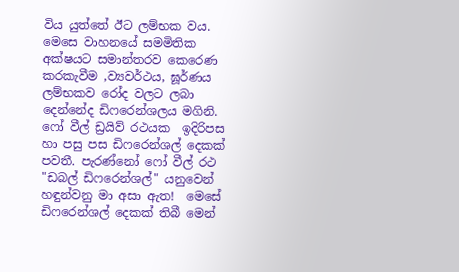විය යුත්තේ ඊට ලම්භක වය.  මෙසෙ වාහනයේ සමමිතික අක්ෂයට සමාන්තරව කෙරෙණ කරකැවීම ,ව්‍යවර්ථය, ඝූර්ණය  ලම්භකව රෝද වලට ලබා දෙන්නේද ඩිෆරෙන්ශලය මගිනි.
ෆෝ වීල් ඩ්‍රයිව් රථයක  ඉදිරිපස හා පසු පස ඩිෆරෙන්ශල් දෙකක් පවතී. පැරණ්නෝ ෆෝ වීල් රථ "ඩබල් ඩිෆරෙන්ශල්" යනුවෙන් හඳුන්වනු මා අසා ඇත!  මෙසේ ඩිෆරෙන්ශල් දෙකක් තිබී මෙන්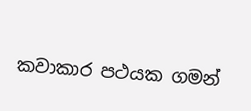කවාකාර පථයක ගමන්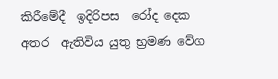කිරීමේදී  ඉදිරිපස  රෝද දෙක අතර  ඇතිවිය යුතු භ්‍රමණ වේග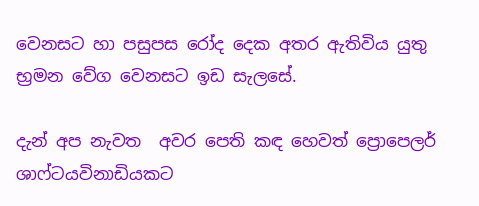වෙනසට හා පසුපස රෝද දෙක අතර ඇතිවිය යුතු භ්‍රමන වේග වෙනසට ඉඩ සැලසේ.

දැන් අප නැවත  අවර පෙති කඳ හෙවත් ප්‍රොපෙලර් ශාෆ්ටයවිනාඩියකට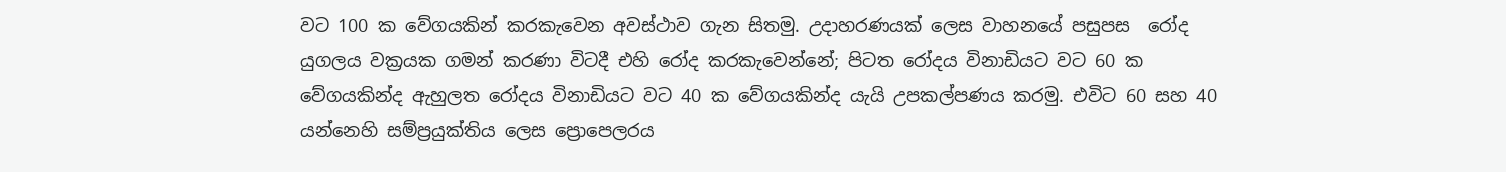වට 100 ක වේගයකින් කරකැවෙන අවස්ථාව ගැන සිතමු. උදාහරණයක් ලෙස වාහනයේ පසුපස  රෝද යුගලය වක්‍රයක ගමන් කරණා විටදී එහි රෝද කරකැවෙන්නේ; පිටත රෝදය විනාඩියට වට 60 ක වේගයකින්ද ඇහුලත රෝදය විනාඩියට වට 40 ක වේගයකින්ද යැයි උපකල්පණය කරමු. එවිට 60 සහ 40 යන්නෙහි සම්ප්‍රයුක්තිය ලෙස ප්‍රොපෙලරය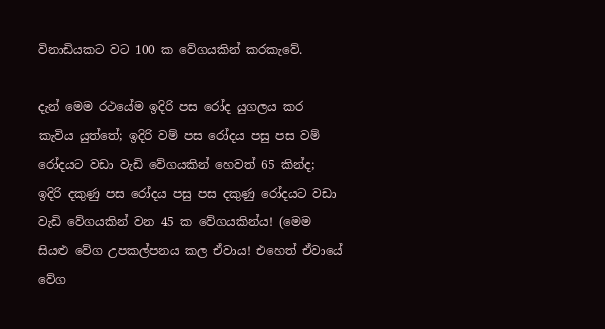විනාඩියකට වට 100 ක වේගයකින් කරකැවේ.

දැන් මෙම රථයේම ඉදිරි පස රෝද යුගලය කර කැවිය යුත්තේ; ඉදිරි වම් පස රෝදය පසු පස වම් රෝදයට වඩා වැඩි වේගයකින් හෙවත් 65 කින්ද; ඉදිරි දකුණු පස රෝදය පසු පස දකුණු රෝදයට වඩා  වැඩි වේගයකින් වන 45 ක වේගයකින්ය! (මෙම සියළු වේග උපකල්පනය කල ඒවාය! එහෙත් ඒවායේ වේග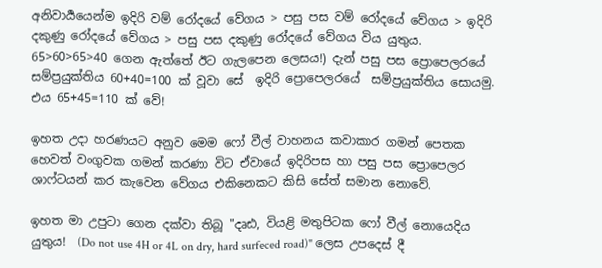අනිවාර්‍යයෙන්ම ඉදිරි වම් රෝදයේ වේගය > පසු පස වම් රෝදයේ වේගය > ඉදිරි දකුණු රෝදයේ වේගය > පසු පස දකුණු රෝදයේ වේගය විය යුතුය. 65>60>65>40 ගෙන ඇත්තේ ඊට ගැලපෙන ලෙසය!) දැන් පසු පස ප්‍රොපෙලරයේ සම්ප්‍රයුක්තිය 60+40=100 ක් වූවා සේ  ඉදිරි ප්‍රොපෙලරයේ  සම්ප්‍රයුක්තිය සොයමු. එය 65+45=110 ක් වේ!

ඉහත උදා හරණයට අනුව මෙම ෆෝ වීල් වාහනය කවාකාර ගමන් පෙතක හෙවත් වංගුවක ගමන් කරණා විට ඒවායේ ඉදිරිපස හා පසු පස ප්‍රොපෙලර ශාෆ්ටයන් කර කැවෙන වේගය එකිනෙකට කිසි සේත් සමාන නොවේ.

ඉහත මා උපුටා ගෙන දක්වා තිබූ "දෘඪ, වියළි මතුපිටක ෆෝ වීල් නොයෙදිය යුතුය!  (Do not use 4H or 4L on dry, hard surfeced road)" ලෙස උපදෙස් දී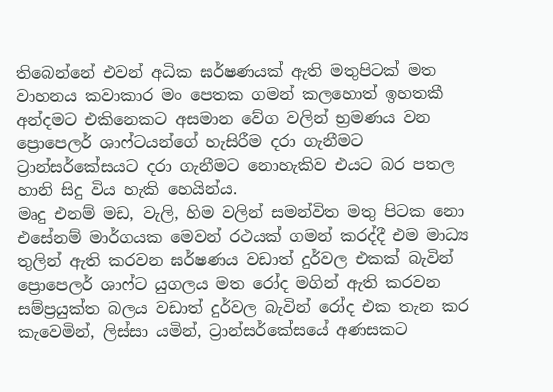තිබෙන්නේ එවන් අධික ඝර්ෂණයක් ඇති මතුපිටක් මත වාහනය කවාකාර මං පෙතක ගමන් කලහොත් ඉහතකී අන්දමට එකිනෙකට අසමාන වේග වලින් භ්‍රමණය වන ප්‍රොපෙලර් ශාෆ්ටයන්ගේ හැසිරීම දරා ගැනීමට ට්‍රාන්සර්කේසයට දරා ගැනීමට නොහැකිව එයට බර පතල හානි සිදු විය හැකි හෙයින්ය.
මෘදු එනම් මඩ, වැලි, හිම වලින් සමන්විත මතු පිටක නො එසේනම් මාර්ගයක මෙවන් රථයක් ගමන් කරද්දී එම මාධ්‍ය තුලින් ඇති කරවන ඝර්ෂණය වඩාත් දුර්වල එකක් බැවින් ප්‍රොපෙලර් ශාෆ්ට යුගලය මත රෝද මගින් ඇති කරවන සම්ප්‍රයුක්ත බලය වඩාත් දුර්වල බැවින් රෝද එක තැන කර කැවෙමින්, ලිස්සා යමින්, ට්‍රාන්සර්කේසයේ අණසකට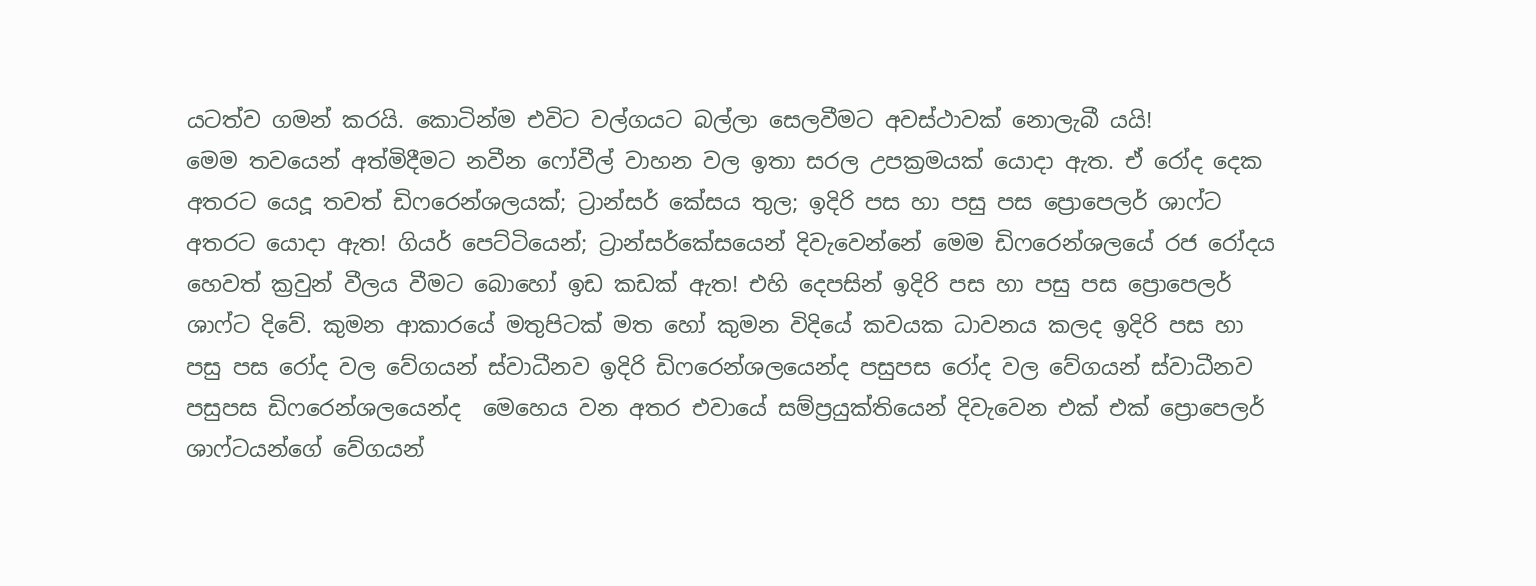යටත්ව ගමන් කරයි. කොටින්ම එවිට වල්ගයට බල්ලා සෙලවීමට අවස්ථාවක් නොලැබී යයි!
මෙම තවයෙන් අත්මිදීමට නවීන ෆෝවීල් වාහන වල ඉතා සරල උපක්‍රමයක් යොදා ඇත. ඒ රෝද දෙක අතරට යෙදූ තවත් ඩිෆරෙන්ශලයක්; ට්‍රාන්සර් කේසය තුල; ඉදිරි පස හා පසු පස ප්‍රොපෙලර් ශාෆ්ට අතරට යොදා ඇත! ගියර් පෙට්ටියෙන්; ට්‍රාන්සර්කේසයෙන් දිවැවෙන්නේ මෙම ඩිෆරෙන්ශලයේ රජ රෝදය හෙවත් ක්‍රවුන් වීලය වීමට බොහෝ ඉඩ කඩක් ඇත! එහි දෙපසින් ඉදිරි පස හා පසු පස ප්‍රොපෙලර් ශාෆ්ට දිවේ. කුමන ආකාරයේ මතුපිටක් මත හෝ කුමන විදියේ කවයක ධාවනය කලද ඉදිරි පස හා පසු පස රෝද වල වේගයන් ස්වාධීනව ඉදිරි ඩිෆරෙන්ශලයෙන්ද පසුපස රෝද වල වේගයන් ස්වාධීනව පසුපස ඩිෆරෙන්ශලයෙන්ද  මෙහෙය වන අතර එවායේ සම්ප්‍රයුක්තියෙන් දිවැවෙන එක් එක් ප්‍රොපෙලර් ශාෆ්ටයන්ගේ වේගයන්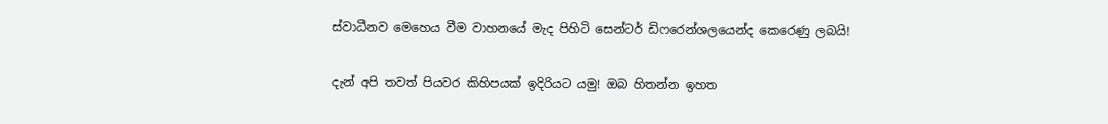ස්වාධීනව මෙහෙය වීම වාහනයේ මැද පිහිටි සෙන්ටර් ඩිෆරෙන්ශලයෙන්ද කෙරෙණු ලබයි!

දැන් අපි තවත් පියවර කිහිපයක් ඉදිරියට යමු! ඔබ හිතන්න ඉහත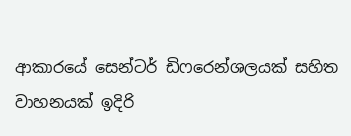ආකාරයේ සෙන්ටර් ඩිෆරෙන්ශලයක් සහිත වාහනයක් ඉදිරි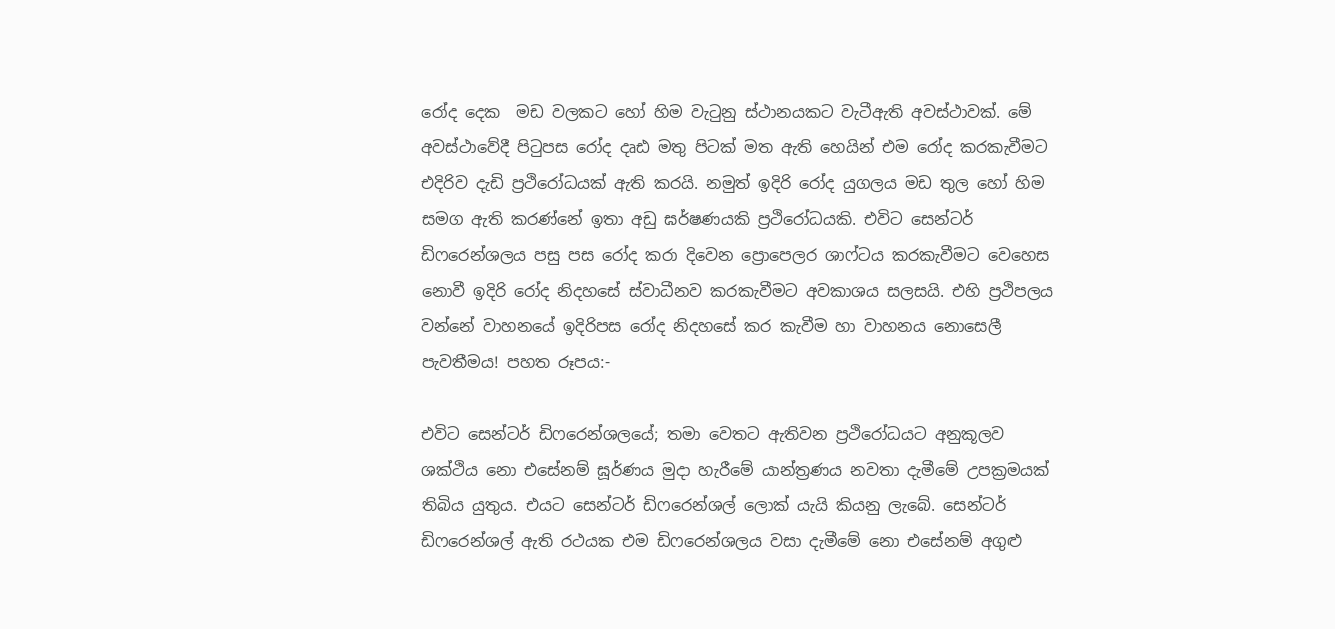රෝද දෙක  මඩ වලකට හෝ හිම වැටුනු ස්ථානයකට වැටීඇති අවස්ථාවක්. මේ අවස්ථාවේදී පිටුපස රෝද දෘඪ මතු පිටක් මත ඇති හෙයින් එම රෝද කරකැවීමට එදිරිව දැඩි ප්‍රථිරෝධයක් ඇති කරයි. නමුත් ඉදිරි රෝද යුගලය මඩ තුල හෝ හිම සමග ඇති කරණ්නේ ඉතා අඩු ඝර්ෂණයකි ප්‍රථිරෝධයකි. එවිට සෙන්ටර් ඩිෆරෙන්ශලය පසු පස රෝද කරා දිවෙන ප්‍රොපෙලර ශාෆ්ටය කරකැවීමට වෙහෙස නොවී ඉදිරි රෝද නිදහසේ ස්වාධීනව කරකැවීමට අවකාශය සලසයි. එහි ප්‍රථිපලය වන්නේ වාහනයේ ඉදිරිපස රෝද නිදහසේ කර කැවීම හා වාහනය නොසෙලී පැවතීමය! පහත රූපය:-

එවිට සෙන්ටර් ඩිෆරෙන්ශලයේ; තමා වෙතට ඇතිවන ප්‍රථිරෝධයට අනුකූලව ශක්ථිය නො එසේනම් ඝූර්ණය මුදා හැරීමේ යාන්ත්‍රණය නවතා දැමීමේ උපක්‍රමයක් තිබිය යුතුය. එයට සෙන්ටර් ඩිෆරෙන්ශල් ලොක් යැයි කියනු ලැබේ. සෙන්ටර් ඩිෆරෙන්ශල් ඇති රථයක එම ඩිෆරෙන්ශලය වසා දැමීමේ නො එසේනම් අගුළු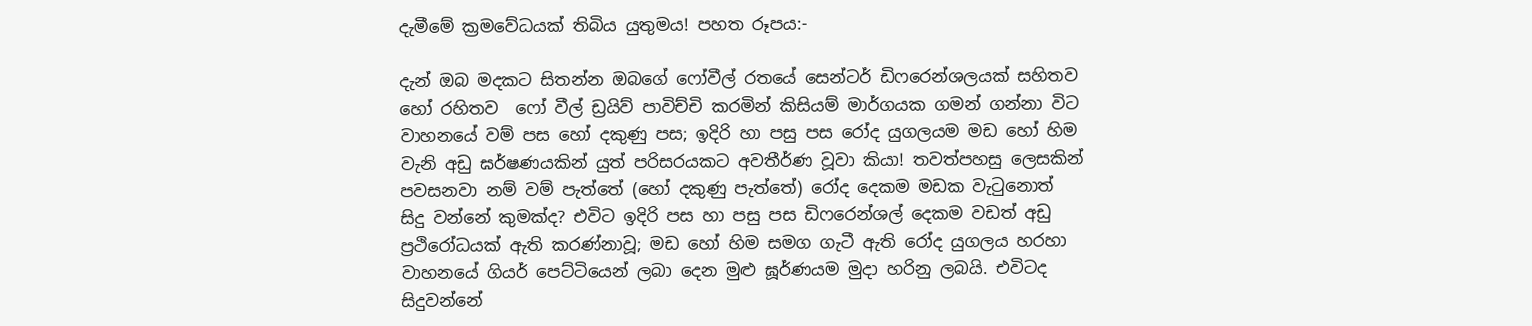දැමීමේ ක්‍රමවේධයක් තිබිය යුතුමය! පහත රූපය:-

දැන් ඔබ මදකට සිතන්න ඔබගේ ෆෝවීල් රතයේ සෙන්ටර් ඩිෆරෙන්ශලයක් සහිතව හෝ රහිතව  ෆෝ වීල් ඩ්‍රයිව් පාවිච්චි කරමින් කිසියම් මාර්ගයක ගමන් ගන්නා විට වාහනයේ වම් පස හෝ දකුණු පස; ඉදිරි හා පසු පස රෝද යුගලයම මඩ හෝ හිම වැනි අඩු ඝර්ෂණයකින් යුත් පරිසරයකට අවතීර්ණ වූවා කියා! තවත්පහසු ලෙසකින් පවසනවා නම් වම් පැත්තේ (හෝ දකුණු පැත්තේ) රෝද දෙකම මඩක වැටුනොත් සිදු වන්නේ කුමක්ද? එවිට ඉදිරි පස හා පසු පස ඩිෆරෙන්ශල් දෙකම වඩත් අඩු ප්‍රථිරෝධයක් ඇති කරණ්නාවූ; මඩ හෝ හිම සමග ගැටී ඇති රෝද යුගලය හරහා වාහනයේ ගියර් පෙට්ටියෙන් ලබා දෙන මුළු ඝූර්ණයම මුදා හරිනු ලබයි. එවිටද සිදුවන්නේ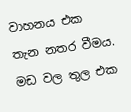වාහනය එක තැන නතර වීමය. මඩ වල තුල එක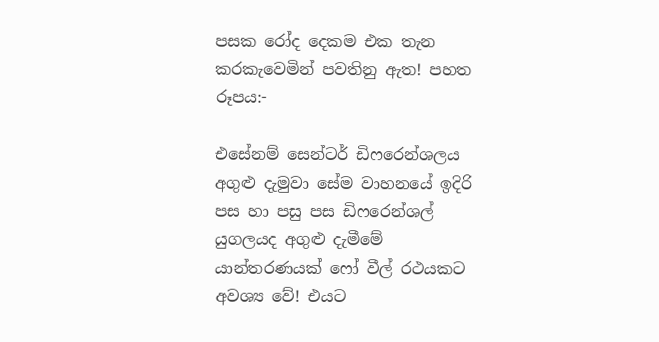පසක රෝද දෙකම එක තැන කරකැවෙමින් පවතිනු ඇත! පහත රූපය:-

එසේනම් සෙන්ටර් ඩිෆරෙන්ශලය අගුළු දැමුවා සේම වාහනයේ ඉදිරි පස හා පසු පස ඩිෆරෙන්ශල් යුගලයද අගුළු දැමීමේ යාන්තරණයක් ෆෝ වීල් රථයකට අවශ්‍ය වේ! එයට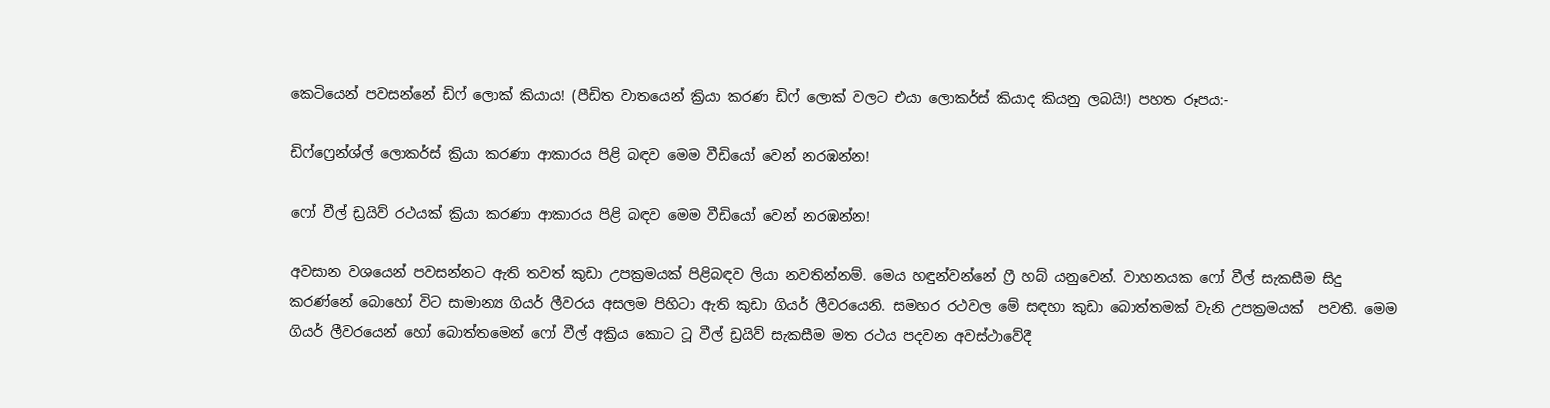කෙටියෙන් පවසන්නේ ඩිෆ් ලොක් කියාය! (පීඩිත වාතයෙන් ක්‍රියා කරණ ඩිෆ් ලොක් වලට එයා ලොකර්ස් කියාද කියනු ලබයි!) පහත රූපය:-

ඩිෆ්ෆ්‍රෙන්ශ්ල් ලොකර්ස් ක්‍රියා කරණා ආකාරය පිළි බඳව මෙම වීඩියෝ වෙන් නරඹන්න!

ෆෝ වීල් ඩ්‍රයිව් රථයක් ක්‍රියා කරණා ආකාරය පිළි බඳව මෙම වීඩියෝ වෙන් නරඹන්න!

අවසාන වශයෙන් පවසන්නට ඇති තවත් කුඩා උපක්‍රමයක් පිළිබඳව ලියා නවතින්නම්. මෙය හඳුන්වන්නේ ෆ්‍රී හබ් යනුවෙන්. වාහනයක ෆෝ වීල් සැකසීම සිදු කරණ්නේ බොහෝ විට සාමාන්‍ය ගියර් ලීවරය අසලම පිහිටා ඇති කුඩා ගියර් ලීවරයෙනි. සමහර රථවල මේ සඳහා කුඩා බොත්තමක් වැනි උපක්‍රමයක්  පවතී. මෙම ගියර් ලීවරයෙන් හෝ බොත්තමෙන් ෆෝ වීල් අක්‍රිය කොට ටූ වීල් ඩ්‍රයිව් සැකසීම මත රථය පදවන අවස්ථාවේදී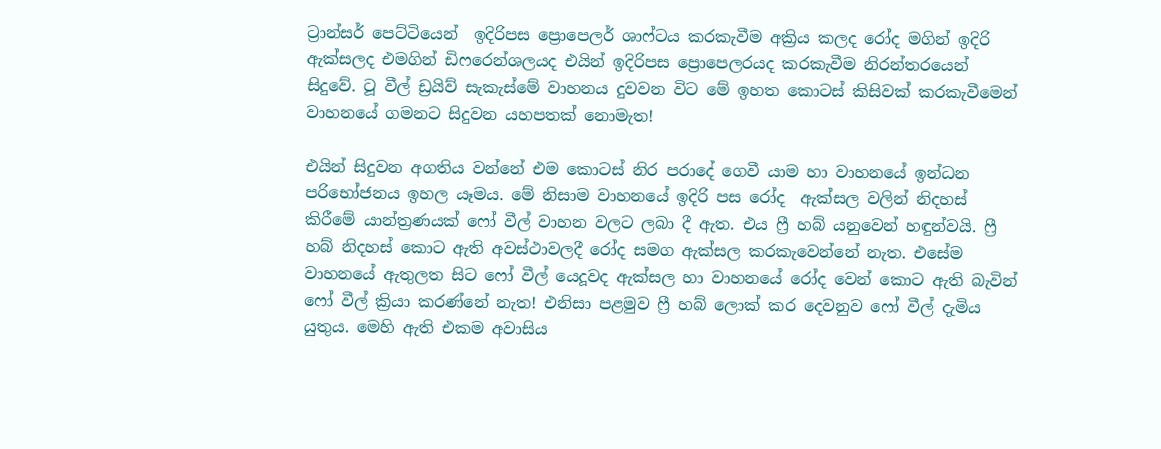ට්‍රාන්සර් පෙට්ටියෙන්  ඉදිරිපස ප්‍රොපෙලර් ශාෆ්ටය කරකැවීම අක්‍රිය කලද රෝද මගින් ඉදිරි ඇක්සලද එමගින් ඩිෆරෙන්ශලයද එයින් ඉදිරිපස ප්‍රොපෙලරයද කරකැවීම නිරන්තරයෙන් සිදුවේ. ටූ වීල් ඩ්‍රයිව් සැකැස්මේ වාහනය දුවවන විට මේ ඉහත කොටස් කිසිවක් කරකැවීමෙන් වාහනයේ ගමනට සිදුවන යහපතක් නොමැත!

එයින් සිදුවන අගතිය වන්නේ එම කොටස් නිර පරාදේ ගෙවී යාම හා වාහනයේ ඉන්ධන පරිභෝජනය ඉහල යෑමය. මේ නිසාම වාහනයේ ඉදිරි පස රෝද  ඇක්සල වලින් නිදහස් කිරීමේ යාන්ත්‍රණයක් ෆෝ වීල් වාහන වලට ලබා දී ඇත. එය ෆ්‍රී හබ් යනුවෙන් හඳුන්වයි. ෆ්‍රී හබ් නිදහස් කොට ඇති අවස්ථාවලදී රෝද සමග ඇක්සල කරකැවෙන්නේ නැත. එසේම වාහනයේ ඇතුලත සිට ෆෝ වීල් යෙදූවද ඇක්සල හා වාහනයේ රෝද වෙන් කොට ඇති බැවින් ෆෝ වීල් ක්‍රියා කරණ්නේ නැත! එනිසා පළමුව ෆ්‍රී හබ් ලොක් කර දෙවනුව ෆෝ වීල් දැමිය යුතුය. මෙහි ඇති එකම අවාසිය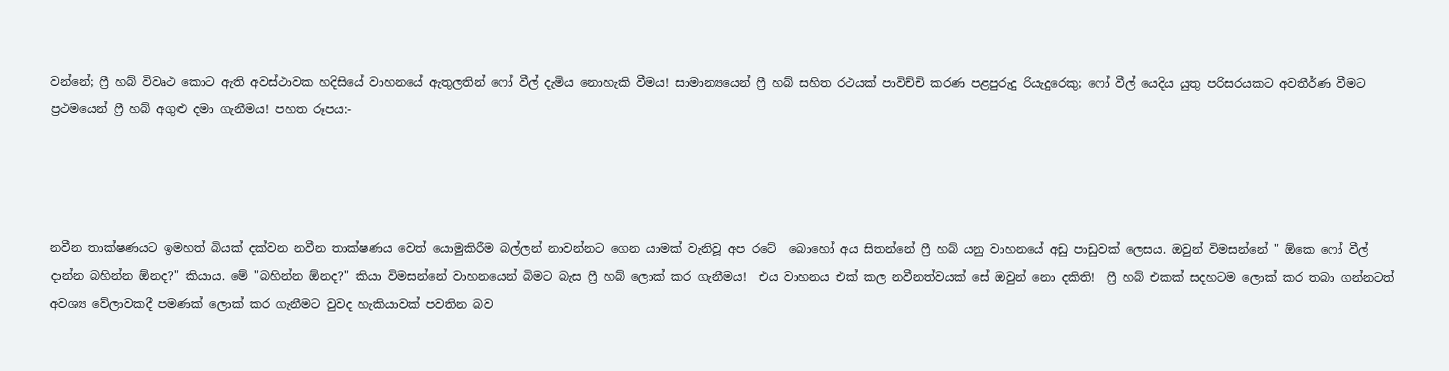වන්නේ; ෆ්‍රී හබ් විවෘථ කොට ඇති අවස්ථාවක හදිසියේ වාහනයේ ඇතුලතින් ෆෝ වීල් දැමිය නොහැකි වීමය! සාමාන්‍යයෙන් ෆ්‍රී හබ් සහිත රථයක් පාවිච්චි කරණ පළපුරුදු රියැදුරෙකු; ෆෝ වීල් යෙදිය යුතු පරිසරයකට අවතීර්ණ වීමට ප්‍රථමයෙන් ෆ්‍රී හබ් අගුළු දමා ගැනීමය! පහත රූපය:-




නවීන තාක්ෂණයට ඉමහත් බියක් දක්වන නවීන තාක්ෂණය වෙත් යොමුකිරීම බල්ලන් නාවන්නට ගෙන යාමක් වැනිවූ අප රටේ  බොහෝ අය සිතන්නේ ෆ්‍රී හබ් යනු වාහනයේ අඩු පාඩුවක් ලෙසය. ඔවුන් විමසන්නේ " ඕකෙ ෆෝ වීල් දාන්න බහින්න ඕනද?" කියාය. මේ "බහින්න ඕනද?" කියා විමසන්නේ වාහනයෙන් බිමට බැස ෆ්‍රී හබ් ලොක් කර ගැනීමය!  එය වාහනය එක් කල නවීනත්වයක් සේ ඔවුන් නො දකිති!  ෆ්‍රී හබ් එකක් සදහටම ලොක් කර තබා ගන්නටත් අවශ්‍ය වේලාවකදී පමණක් ලොක් කර ගැනීමට වුවද හැකියාවක් පවතින බව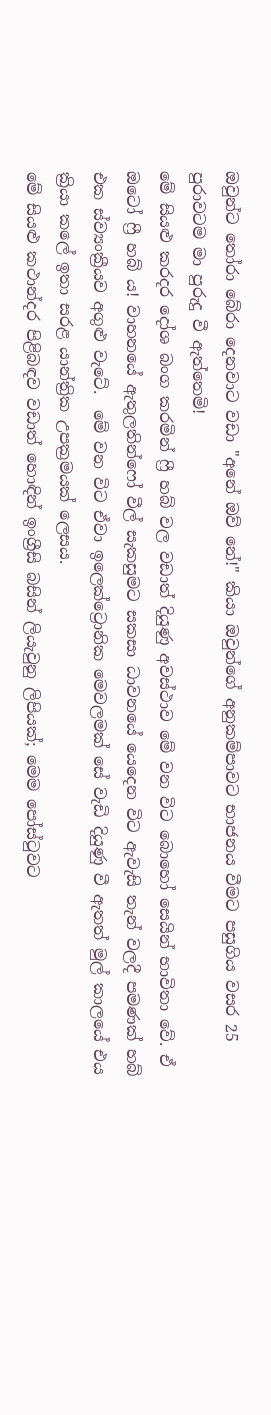ඔවුන්ට තෝරා බේරා දෙනවාට වඩා "අනේ ඔව් නේ!" කියා ඔවුන්ගේ අනුකම්පාවට භාජනය වීමට පසුගිය වසර 25 පුරාවටම මා පුරුදු වී ඇත්තෙමි!
මේ සියළු කරදර දෝශ බංග කරමින් ෆ්‍රී හබ් වල වඩාත් දියුණු අවස්ථාව මේ වන විට බොහෝ සෙයින් භාවිතා වේ. ඒ ඔටෝ ෆ්‍රී හබ් ය! වාහනයේ ඇතුලතින්ෆෝ වීල් සැකසුමට සකසා ධාවනයේ යෙදෙන විට ඇවැසි තැන් වලදී පමණක් හබ් එක ස්ව්‍යංක්‍රීයව අගුළු වැටේ.  මේ වන විට ඒවා ඉලෙක්ට්‍රොනික මෙවලමක් සේ වැඩි දියුණු වී ඇතත් මුල් කාලයේ එය ක්‍රියා කලේ ඉතා සරළ යාන්ත්‍රික උපක්‍රමයක් ලෙසය.
මේ සියළු කථාන්දර පිළිබඳව වඩාත් හොඳින් ඉංග්‍රීසි බසින් ලියැවුනු ලිපියක්; මෙම පෝස්ටුවට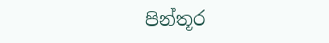පින්තූර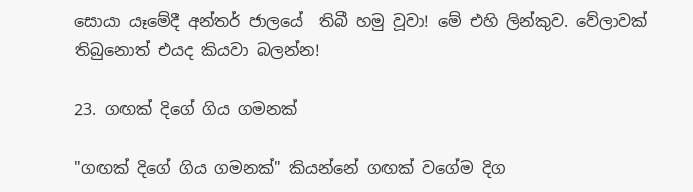සොයා යෑමේදී අන්තර් ජාලයේ  තිබී හමු වූවා! මේ එහි ලින්කුව. වේලාවක් තිබුනොත් එයද කියවා බලන්න!

23. ගඟක් දිගේ ගිය ගමනක්

"ගඟක් දිගේ ගිය ගමනක්" කියන්නේ ගඟක් වගේම දිග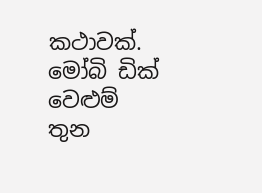කථාවක්. මෝබි ඩික් වෙළුම් තුන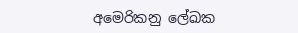අමෙරිකනු ලේඛක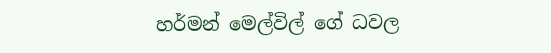හර්මන් මෙල්විල් ගේ ධවල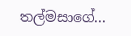තල්මසාගේ...